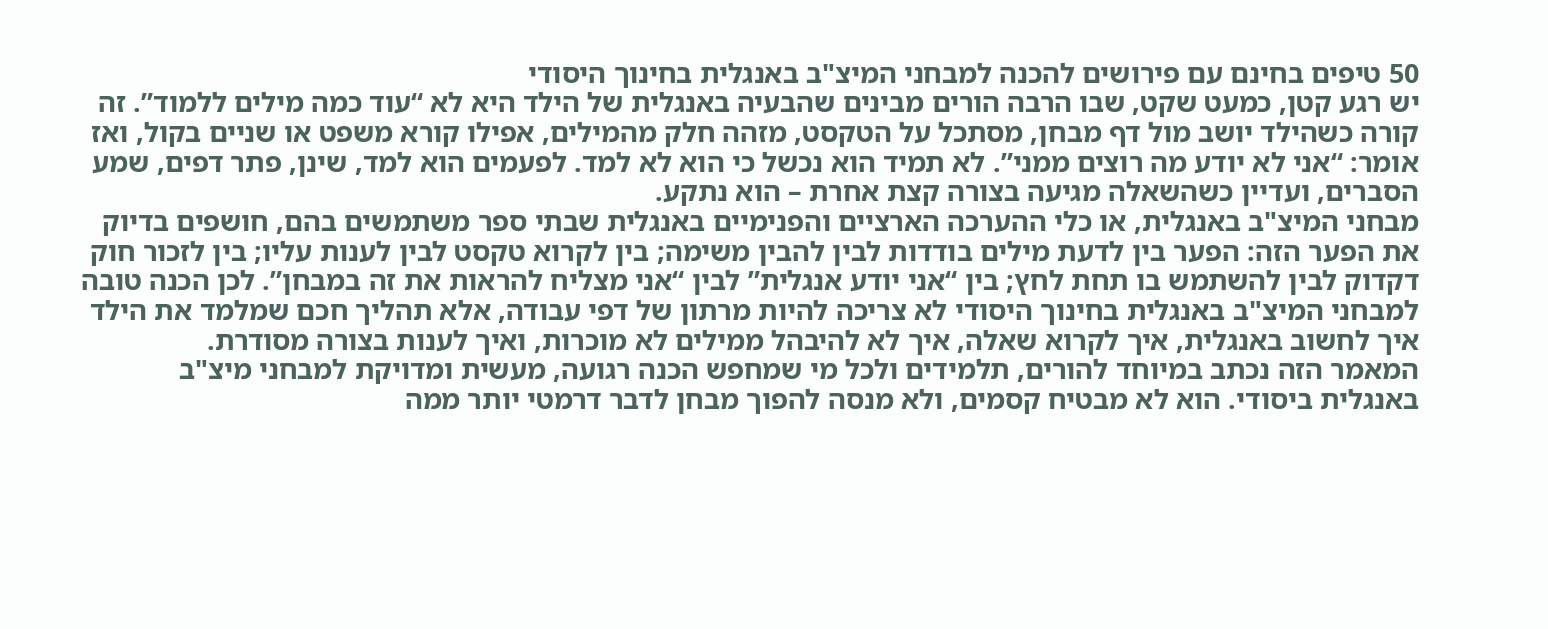50 טיפים בחינם עם פירושים להכנה למבחני המיצ"ב באנגלית בחינוך היסודי
יש רגע קטן, כמעט שקט, שבו הרבה הורים מבינים שהבעיה באנגלית של הילד היא לא “עוד כמה מילים ללמוד”. זה קורה כשהילד יושב מול דף מבחן, מסתכל על הטקסט, מזהה חלק מהמילים, אפילו קורא משפט או שניים בקול, ואז אומר: “אני לא יודע מה רוצים ממני”. לא תמיד הוא נכשל כי הוא לא למד. לפעמים הוא למד, שינן, פתר דפים, שמע הסברים, ועדיין כשהשאלה מגיעה בצורה קצת אחרת – הוא נתקע.
מבחני המיצ"ב באנגלית, או כלי ההערכה הארציים והפנימיים באנגלית שבתי ספר משתמשים בהם, חושפים בדיוק את הפער הזה: הפער בין לדעת מילים בודדות לבין להבין משימה; בין לקרוא טקסט לבין לענות עליו; בין לזכור חוק דקדוק לבין להשתמש בו תחת לחץ; בין “אני יודע אנגלית” לבין “אני מצליח להראות את זה במבחן”. לכן הכנה טובה למבחני המיצ"ב באנגלית בחינוך היסודי לא צריכה להיות מרתון של דפי עבודה, אלא תהליך חכם שמלמד את הילד איך לחשוב באנגלית, איך לקרוא שאלה, איך לא להיבהל ממילים לא מוכרות, ואיך לענות בצורה מסודרת.
המאמר הזה נכתב במיוחד להורים, תלמידים ולכל מי שמחפש הכנה רגועה, מעשית ומדויקת למבחני מיצ"ב באנגלית ביסודי. הוא לא מבטיח קסמים, ולא מנסה להפוך מבחן לדבר דרמטי יותר ממה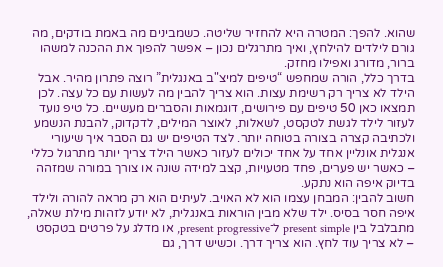שהוא. להפך: המטרה היא להחזיר שליטה. כשמבינים מה באמת בודקים, מה גורם לילדים להילחץ, ואיך מתרגלים נכון – אפשר להפוך את ההכנה למשהו ברור, מדורג ואפילו מחזק.
בדרך כלל, הורה שמחפש “טיפים למיצ"ב באנגלית” רוצה פתרון מהיר. אבל הילד לא צריך רק רשימת עצות. הוא צריך להבין מה לעשות עם כל עצה. לכן תמצאו כאן 50 טיפים עם פירושים, דוגמאות והסברים מעשיים. כל טיפ נועד לעזור לילד לגשת לטקסט, לשאלות, לאוצר המילים, לדקדוק, להבנת הנשמע ולכתיבה קצרה בצורה בטוחה יותר. לצד הטיפים יש גם הסבר איך שיעורי אנגלית אונליין אחד על אחד יכולים לעזור כאשר הילד צריך יותר מתרגול כללי – כאשר יש פערים, פחד מטעויות, קצב למידה שונה או צורך במורה שמזהה בדיוק איפה הוא נתקע.
חשוב להבין: המבחן עצמו הוא לא האויב. לעיתים הוא רק מראה להורה ולילד איפה חסר בסיס. ילד שלא מבין הוראות באנגלית, לא יודע לזהות מילת שאלה, מתבלבל בין present simple ל־present progressive, או מדלג על פרטים בטקסט – לא צריך עוד לחץ. הוא צריך דרך. וכשיש דרך, גם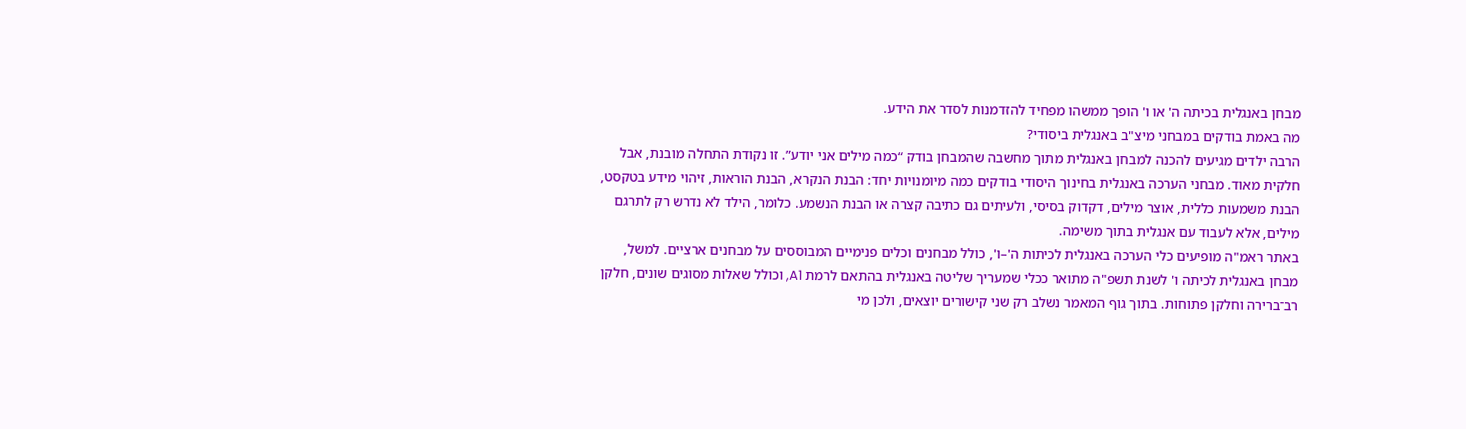מבחן באנגלית בכיתה ה' או ו' הופך ממשהו מפחיד להזדמנות לסדר את הידע.
מה באמת בודקים במבחני מיצ"ב באנגלית ביסודי?
הרבה ילדים מגיעים להכנה למבחן באנגלית מתוך מחשבה שהמבחן בודק “כמה מילים אני יודע”. זו נקודת התחלה מובנת, אבל חלקית מאוד. מבחני הערכה באנגלית בחינוך היסודי בודקים כמה מיומנויות יחד: הבנת הנקרא, הבנת הוראות, זיהוי מידע בטקסט, הבנת משמעות כללית, אוצר מילים, דקדוק בסיסי, ולעיתים גם כתיבה קצרה או הבנת הנשמע. כלומר, הילד לא נדרש רק לתרגם מילים, אלא לעבוד עם אנגלית בתוך משימה.
באתר ראמ"ה מופיעים כלי הערכה באנגלית לכיתות ה'–ו', כולל מבחנים וכלים פנימיים המבוססים על מבחנים ארציים. למשל, מבחן באנגלית לכיתה ו' לשנת תשפ"ה מתואר ככלי שמעריך שליטה באנגלית בהתאם לרמת A1, וכולל שאלות מסוגים שונים, חלקן רב־ברירה וחלקן פתוחות. בתוך גוף המאמר נשלב רק שני קישורים יוצאים, ולכן מי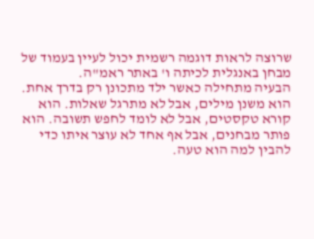שרוצה לראות דוגמה רשמית יכול לעיין בעמוד של מבחן באנגלית לכיתה ו' באתר ראמ"ה.
הבעיה מתחילה כאשר ילד מתכונן רק בדרך אחת. הוא משנן מילים, אבל לא מתרגל שאלות. הוא קורא טקסטים, אבל לא לומד לחפש תשובה. הוא פותר מבחנים, אבל אף אחד לא עוצר איתו כדי להבין למה הוא טעה.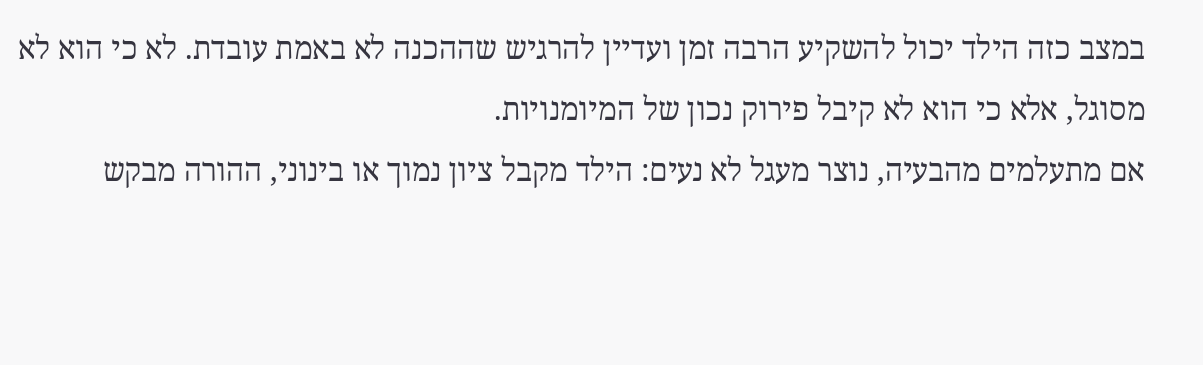במצב כזה הילד יכול להשקיע הרבה זמן ועדיין להרגיש שההכנה לא באמת עובדת. לא כי הוא לא מסוגל, אלא כי הוא לא קיבל פירוק נכון של המיומנויות.
אם מתעלמים מהבעיה, נוצר מעגל לא נעים: הילד מקבל ציון נמוך או בינוני, ההורה מבקש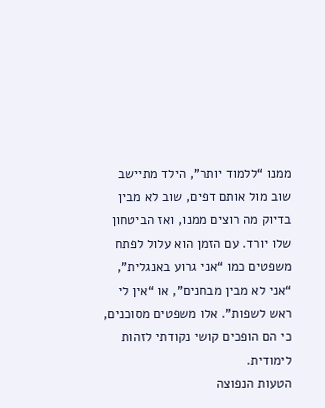ממנו “ללמוד יותר”, הילד מתיישב שוב מול אותם דפים, שוב לא מבין בדיוק מה רוצים ממנו, ואז הביטחון שלו יורד. עם הזמן הוא עלול לפתח משפטים כמו “אני גרוע באנגלית”, “אני לא מבין מבחנים”, או “אין לי ראש לשפות”. אלו משפטים מסוכנים, כי הם הופכים קושי נקודתי לזהות לימודית.
הטעות הנפוצה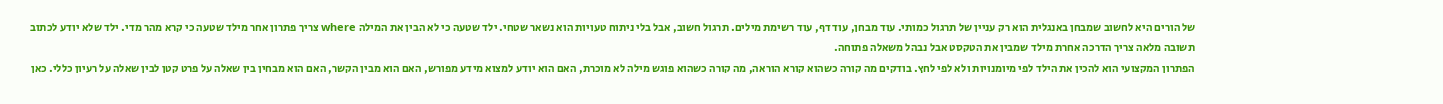של הורים היא לחשוב שמבחן באנגלית הוא רק עניין של תרגול כמותי. עוד מבחן, עוד דף, עוד רשימת מילים. תרגול חשוב, אבל בלי ניתוח טעויות הוא נשאר שטחי. ילד שטעה כי לא הבין את המילה where צריך פתרון אחר מילד שטעה כי קרא מהר מדי. ילד שלא יודע לכתוב תשובה מלאה צריך הדרכה אחרת מילד שמבין את הטקסט אבל נבהל משאלה פתוחה.
הפתרון המקצועי הוא להכין את הילד לפי מיומנויות ולא לפי לחץ. בודקים מה קורה כשהוא קורא הוראה, מה קורה כשהוא פוגש מילה לא מוכרת, האם הוא יודע למצוא מידע מפורש, האם הוא מבין הקשר, האם הוא מבחין בין שאלה על פרט קטן לבין שאלה על רעיון כללי. כאן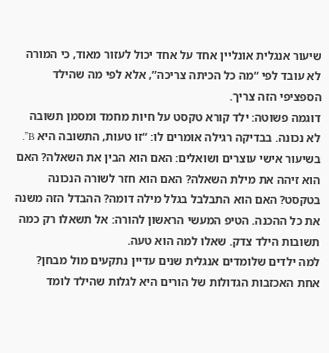שיעור אנגלית אונליין אחד על אחד יכול לעזור מאוד, כי המורה לא עובד לפי “מה כל הכיתה צריכה”, אלא לפי מה שהילד הספציפי הזה צריך.
דוגמה פשוטה: ילד קורא טקסט על חיות מחמד ומסמן תשובה לא נכונה. בבדיקה רגילה אומרים לו: “זו טעות, התשובה היא B”. בשיעור אישי עוצרים ושואלים: האם הוא הבין את השאלה? האם הוא זיהה את מילת השאלה? האם הוא חזר לשורה הנכונה בטקסט? האם הוא התבלבל בגלל מילה דומה? ההבדל הזה משנה את כל ההכנה. הטיפ המעשי הראשון להורה: אל תשאלו רק כמה תשובות הילד צדק. שאלו למה הוא טעה.
למה ילדים שלומדים אנגלית שנים עדיין נתקעים מול מבחן?
אחת האכזבות הגדולות של הורים היא לגלות שהילד לומד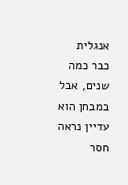אנגלית כבר כמה שנים, אבל במבחן הוא עדיין נראה חסר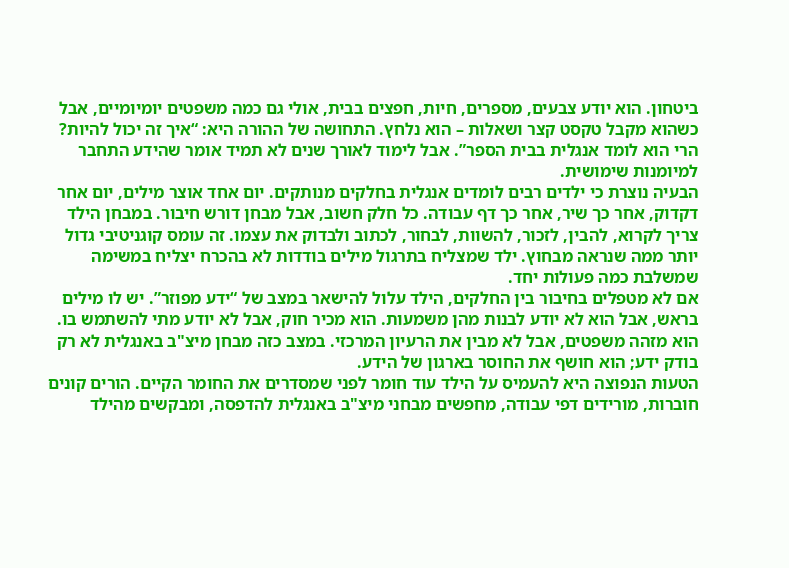ביטחון. הוא יודע צבעים, מספרים, חיות, חפצים בבית, אולי גם כמה משפטים יומיומיים, אבל כשהוא מקבל טקסט קצר ושאלות – הוא נלחץ. התחושה של ההורה היא: “איך זה יכול להיות? הרי הוא לומד אנגלית בבית הספר”. אבל לימוד לאורך שנים לא תמיד אומר שהידע התחבר למיומנות שימושית.
הבעיה נוצרת כי ילדים רבים לומדים אנגלית בחלקים מנותקים. יום אחד אוצר מילים, יום אחר דקדוק, אחר כך שיר, אחר כך דף עבודה. כל חלק חשוב, אבל מבחן דורש חיבור. במבחן הילד צריך לקרוא, להבין, לזכור, להשוות, לבחור, לכתוב ולבדוק את עצמו. זה עומס קוגניטיבי גדול יותר ממה שנראה מבחוץ. ילד שמצליח בתרגול מילים בודדות לא בהכרח יצליח במשימה שמשלבת כמה פעולות יחד.
אם לא מטפלים בחיבור בין החלקים, הילד עלול להישאר במצב של “ידע מפוזר”. יש לו מילים בראש, אבל הוא לא יודע לבנות מהן משמעות. הוא מכיר חוק, אבל לא יודע מתי להשתמש בו. הוא מזהה משפטים, אבל לא מבין את הרעיון המרכזי. במצב כזה מבחן מיצ"ב באנגלית לא רק בודק ידע; הוא חושף את החוסר בארגון של הידע.
הטעות הנפוצה היא להעמיס על הילד עוד חומר לפני שמסדרים את החומר הקיים. הורים קונים חוברות, מורידים דפי עבודה, מחפשים מבחני מיצ"ב באנגלית להדפסה, ומבקשים מהילד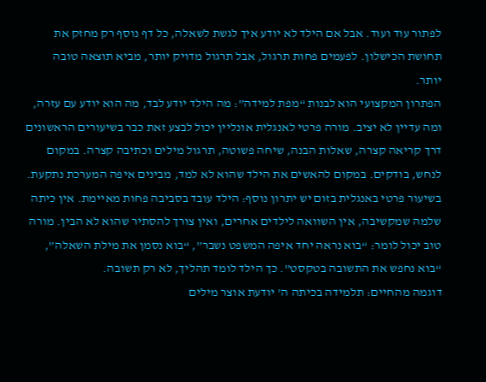לפתור עוד ועוד. אבל אם הילד לא יודע איך לגשת לשאלה, כל דף נוסף רק מחזק את תחושת הכישלון. לפעמים פחות תרגול, אבל תרגול מדויק יותר, מביא תוצאה טובה יותר.
הפתרון המקצועי הוא לבנות “מפת למידה”: מה הילד יודע לבד, מה הוא יודע עם עזרה, ומה עדיין לא יציב. מורה פרטי לאנגלית אונליין יכול לבצע זאת כבר בשיעורים הראשונים דרך קריאה קצרה, שאלות הבנה, שיחה פשוטה, תרגול מילים וכתיבה קצרה. במקום לנחש, בודקים. במקום להאשים את הילד שהוא לא למד, מבינים איפה המערכת נתקעת.
בשיעור פרטי באנגלית בזום יש יתרון נוסף: הילד עובד בסביבה פחות מאיימת. אין כיתה שלמה שמקשיבה, אין השוואה לילדים אחרים, ואין צורך להסתיר שהוא לא הבין. מורה טוב יכול לומר: “בוא נראה יחד איפה המשפט נשבר”, “בוא נסמן את מילת השאלה”, “בוא נחפש את התשובה בטקסט”. כך הילד לומד תהליך, לא רק תשובה.
דוגמה מהחיים: תלמידה בכיתה ה' יודעת אוצר מילים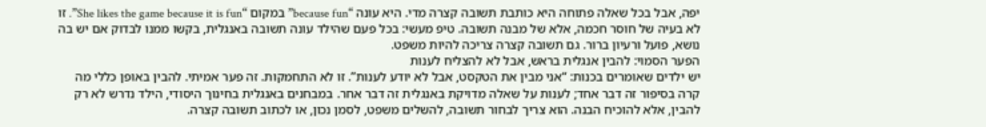יפה, אבל בכל שאלה פתוחה היא כותבת תשובה קצרה מדי. היא עונה “because fun” במקום “She likes the game because it is fun”. זו לא בעיה של חוסר חכמה, אלא של מבנה תשובה. טיפ מעשי: בכל פעם שהילד עונה תשובה באנגלית, בקשו ממנו לבדוק אם יש בה נושא, פועל ורעיון ברור. גם תשובה קצרה צריכה להיות משפט.
הפער הסמוי: להבין אנגלית בראש, אבל לא להצליח לענות
יש ילדים שאומרים בכנות: “אני מבין את הטקסט, אבל לא יודע לענות”. זו לא התחמקות. זה פער אמיתי. להבין באופן כללי מה קרה בסיפור זה דבר אחד; לענות על שאלה מדויקת באנגלית זה דבר אחר. במבחנים באנגלית בחינוך היסודי, הילד נדרש לא רק להבין, אלא להוכיח הבנה. הוא צריך לבחור תשובה, להשלים משפט, לסמן נכון, או לכתוב תשובה קצרה.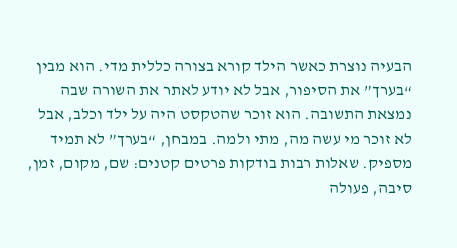הבעיה נוצרת כאשר הילד קורא בצורה כללית מדי. הוא מבין “בערך” את הסיפור, אבל לא יודע לאתר את השורה שבה נמצאת התשובה. הוא זוכר שהטקסט היה על ילד וכלב, אבל לא זוכר מי עשה מה, מתי ולמה. במבחן, “בערך” לא תמיד מספיק. שאלות רבות בודקות פרטים קטנים: שם, מקום, זמן, סיבה, פעולה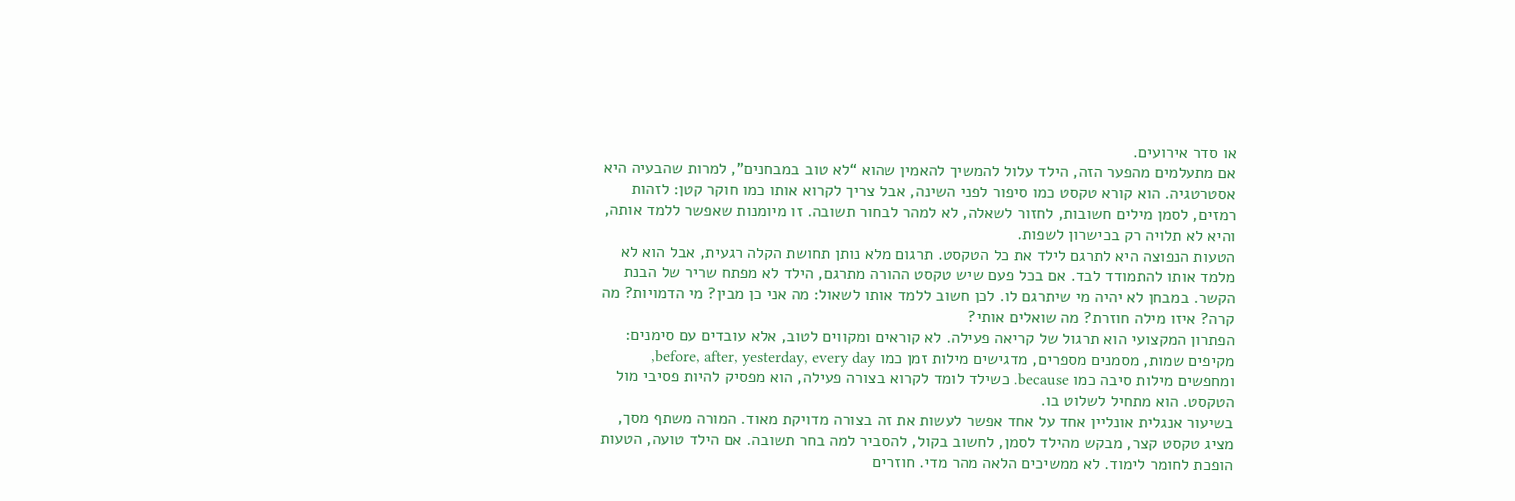או סדר אירועים.
אם מתעלמים מהפער הזה, הילד עלול להמשיך להאמין שהוא “לא טוב במבחנים”, למרות שהבעיה היא אסטרטגיה. הוא קורא טקסט כמו סיפור לפני השינה, אבל צריך לקרוא אותו כמו חוקר קטן: לזהות רמזים, לסמן מילים חשובות, לחזור לשאלה, לא למהר לבחור תשובה. זו מיומנות שאפשר ללמד אותה, והיא לא תלויה רק בכישרון לשפות.
הטעות הנפוצה היא לתרגם לילד את כל הטקסט. תרגום מלא נותן תחושת הקלה רגעית, אבל הוא לא מלמד אותו להתמודד לבד. אם בכל פעם שיש טקסט ההורה מתרגם, הילד לא מפתח שריר של הבנת הקשר. במבחן לא יהיה מי שיתרגם לו. לכן חשוב ללמד אותו לשאול: מה אני כן מבין? מי הדמויות? מה קרה? איזו מילה חוזרת? מה שואלים אותי?
הפתרון המקצועי הוא תרגול של קריאה פעילה. לא קוראים ומקווים לטוב, אלא עובדים עם סימנים: מקיפים שמות, מסמנים מספרים, מדגישים מילות זמן כמו before, after, yesterday, every day, ומחפשים מילות סיבה כמו because. כשילד לומד לקרוא בצורה פעילה, הוא מפסיק להיות פסיבי מול הטקסט. הוא מתחיל לשלוט בו.
בשיעור אנגלית אונליין אחד על אחד אפשר לעשות את זה בצורה מדויקת מאוד. המורה משתף מסך, מציג טקסט קצר, מבקש מהילד לסמן, לחשוב בקול, להסביר למה בחר תשובה. אם הילד טועה, הטעות הופכת לחומר לימוד. לא ממשיכים הלאה מהר מדי. חוזרים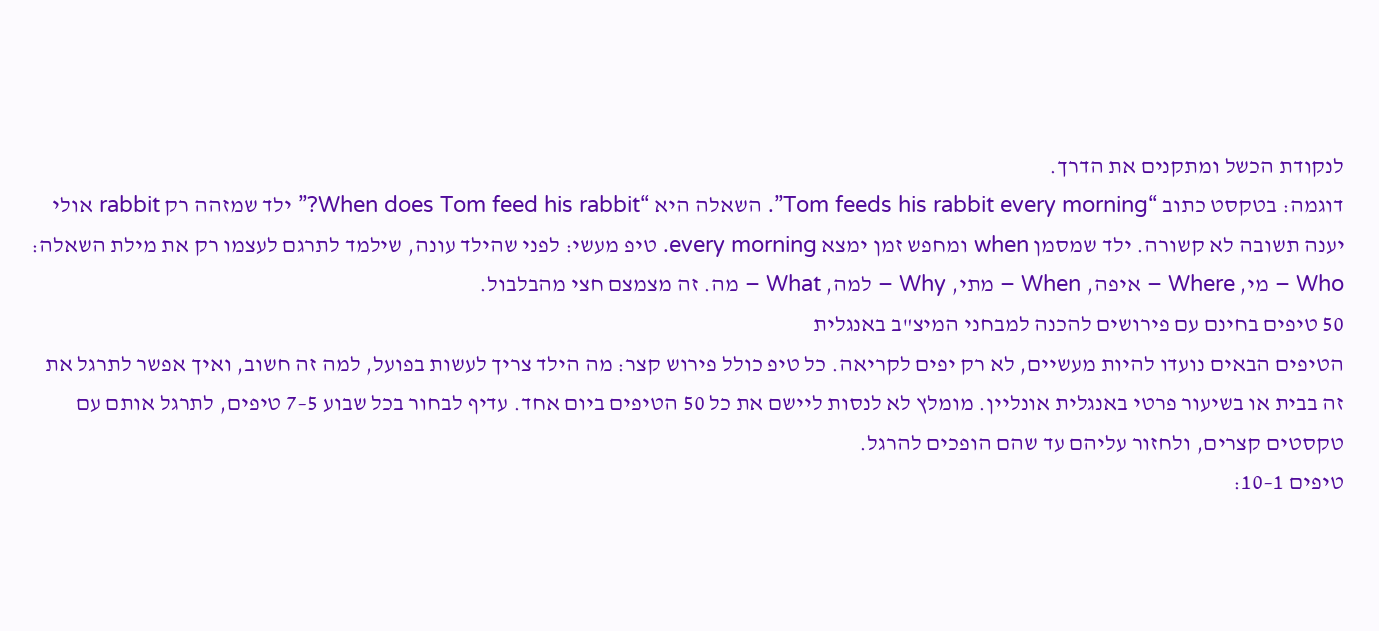לנקודת הכשל ומתקנים את הדרך.
דוגמה: בטקסט כתוב “Tom feeds his rabbit every morning”. השאלה היא “When does Tom feed his rabbit?” ילד שמזהה רק rabbit אולי יענה תשובה לא קשורה. ילד שמסמן when ומחפש זמן ימצא every morning. טיפ מעשי: לפני שהילד עונה, שילמד לתרגם לעצמו רק את מילת השאלה: Who – מי, Where – איפה, When – מתי, Why – למה, What – מה. זה מצמצם חצי מהבלבול.
50 טיפים בחינם עם פירושים להכנה למבחני המיצ"ב באנגלית
הטיפים הבאים נועדו להיות מעשיים, לא רק יפים לקריאה. כל טיפ כולל פירוש קצר: מה הילד צריך לעשות בפועל, למה זה חשוב, ואיך אפשר לתרגל את זה בבית או בשיעור פרטי באנגלית אונליין. מומלץ לא לנסות ליישם את כל 50 הטיפים ביום אחד. עדיף לבחור בכל שבוע 5–7 טיפים, לתרגל אותם עם טקסטים קצרים, ולחזור עליהם עד שהם הופכים להרגל.
טיפים 1–10: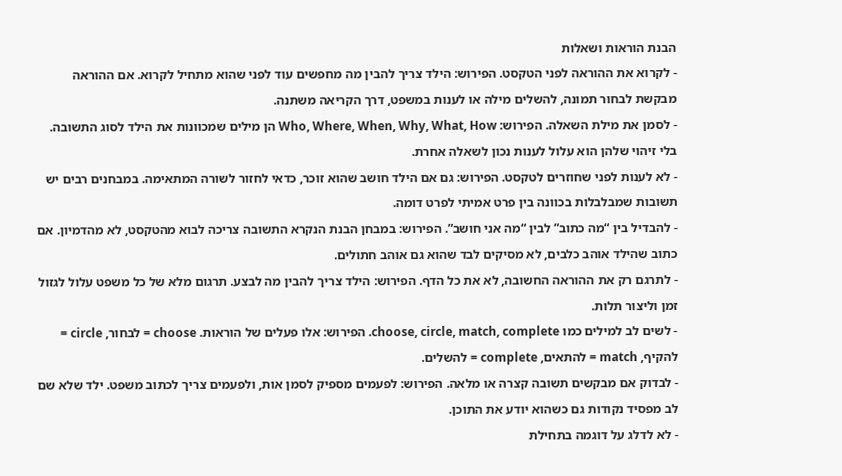הבנת הוראות ושאלות
- לקרוא את ההוראה לפני הטקסט. הפירוש: הילד צריך להבין מה מחפשים עוד לפני שהוא מתחיל לקרוא. אם ההוראה מבקשת לבחור תמונה, להשלים מילה או לענות במשפט, דרך הקריאה משתנה.
- לסמן את מילת השאלה. הפירוש: Who, Where, When, Why, What, How הן מילים שמכוונות את הילד לסוג התשובה. בלי זיהוי שלהן הוא עלול לענות נכון לשאלה אחרת.
- לא לענות לפני שחוזרים לטקסט. הפירוש: גם אם הילד חושב שהוא זוכר, כדאי לחזור לשורה המתאימה. במבחנים רבים יש תשובות שמבלבלות בכוונה בין פרט אמיתי לפרט דומה.
- להבדיל בין “מה כתוב” לבין “מה אני חושב”. הפירוש: במבחן הבנת הנקרא התשובה צריכה לבוא מהטקסט, לא מהדמיון. אם כתוב שהילד אוהב כלבים, לא מסיקים לבד שהוא גם אוהב חתולים.
- לתרגם רק את ההוראה החשובה, לא את כל הדף. הפירוש: הילד צריך להבין מה לבצע. תרגום מלא של כל משפט עלול לגזול זמן וליצור תלות.
- לשים לב למילים כמו choose, circle, match, complete. הפירוש: אלו פעלים של הוראות. choose = לבחור, circle = להקיף, match = להתאים, complete = להשלים.
- לבדוק אם מבקשים תשובה קצרה או מלאה. הפירוש: לפעמים מספיק לסמן אות, ולפעמים צריך לכתוב משפט. ילד שלא שם לב מפסיד נקודות גם כשהוא יודע את התוכן.
- לא לדלג על דוגמה בתחילת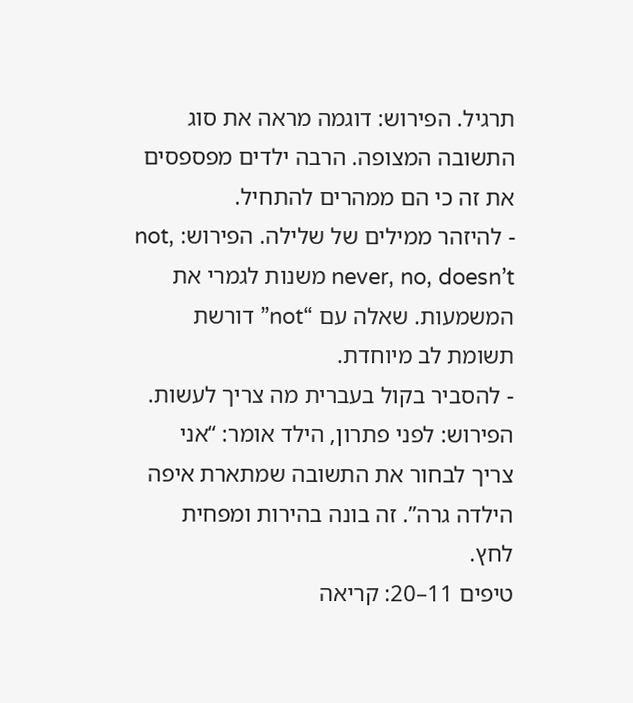תרגיל. הפירוש: דוגמה מראה את סוג התשובה המצופה. הרבה ילדים מפספסים את זה כי הם ממהרים להתחיל.
- להיזהר ממילים של שלילה. הפירוש: not, never, no, doesn’t משנות לגמרי את המשמעות. שאלה עם “not” דורשת תשומת לב מיוחדת.
- להסביר בקול בעברית מה צריך לעשות. הפירוש: לפני פתרון, הילד אומר: “אני צריך לבחור את התשובה שמתארת איפה הילדה גרה”. זה בונה בהירות ומפחית לחץ.
טיפים 11–20: קריאה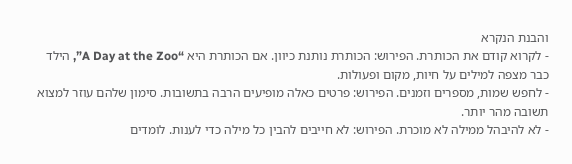והבנת הנקרא
- לקרוא קודם את הכותרת. הפירוש: הכותרת נותנת כיוון. אם הכותרת היא “A Day at the Zoo”, הילד כבר מצפה למילים על חיות, מקום ופעולות.
- לחפש שמות, מספרים וזמנים. הפירוש: פרטים כאלה מופיעים הרבה בתשובות. סימון שלהם עוזר למצוא תשובה מהר יותר.
- לא להיבהל ממילה לא מוכרת. הפירוש: לא חייבים להבין כל מילה כדי לענות. לומדים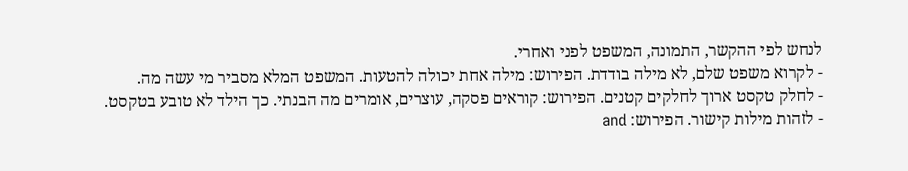לנחש לפי ההקשר, התמונה, המשפט לפני ואחרי.
- לקרוא משפט שלם, לא מילה בודדת. הפירוש: מילה אחת יכולה להטעות. המשפט המלא מסביר מי עשה מה.
- לחלק טקסט ארוך לחלקים קטנים. הפירוש: קוראים פסקה, עוצרים, אומרים מה הבנתי. כך הילד לא טובע בטקסט.
- לזהות מילות קישור. הפירוש: and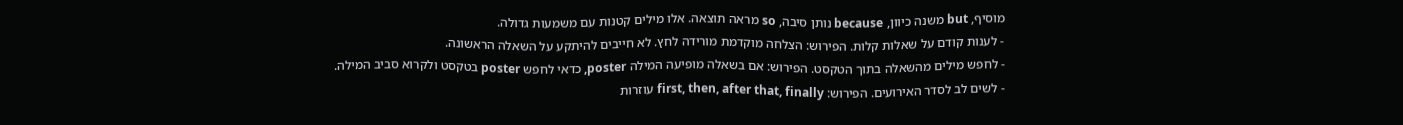מוסיף, but משנה כיוון, because נותן סיבה, so מראה תוצאה. אלו מילים קטנות עם משמעות גדולה.
- לענות קודם על שאלות קלות. הפירוש: הצלחה מוקדמת מורידה לחץ. לא חייבים להיתקע על השאלה הראשונה.
- לחפש מילים מהשאלה בתוך הטקסט. הפירוש: אם בשאלה מופיעה המילה poster, כדאי לחפש poster בטקסט ולקרוא סביב המילה.
- לשים לב לסדר האירועים. הפירוש: first, then, after that, finally עוזרות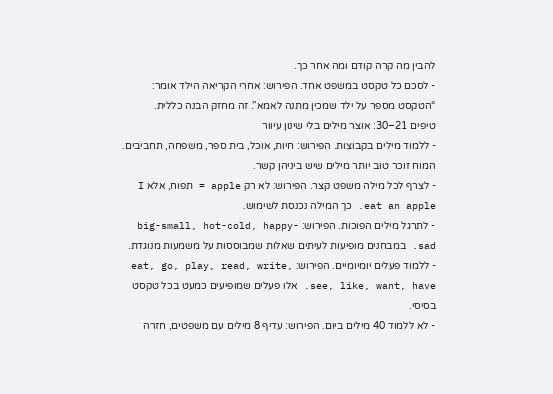להבין מה קרה קודם ומה אחר כך.
- לסכם כל טקסט במשפט אחד. הפירוש: אחרי הקריאה הילד אומר: “הטקסט מספר על ילד שמכין מתנה לאמא”. זה מחזק הבנה כללית.
טיפים 21–30: אוצר מילים בלי שינון עיוור
- ללמוד מילים בקבוצות. הפירוש: חיות, אוכל, בית ספר, משפחה, תחביבים. המוח זוכר טוב יותר מילים שיש ביניהן קשר.
- לצרף לכל מילה משפט קצר. הפירוש: לא רק apple = תפוח, אלא I eat an apple. כך המילה נכנסת לשימוש.
- לתרגל מילים הפוכות. הפירוש: big-small, hot-cold, happy-sad. במבחנים מופיעות לעיתים שאלות שמבוססות על משמעות מנוגדת.
- ללמוד פעלים יומיומיים. הפירוש: eat, go, play, read, write, see, like, want, have. אלו פעלים שמופיעים כמעט בכל טקסט בסיסי.
- לא ללמוד 40 מילים ביום. הפירוש: עדיף 8 מילים עם משפטים, חזרה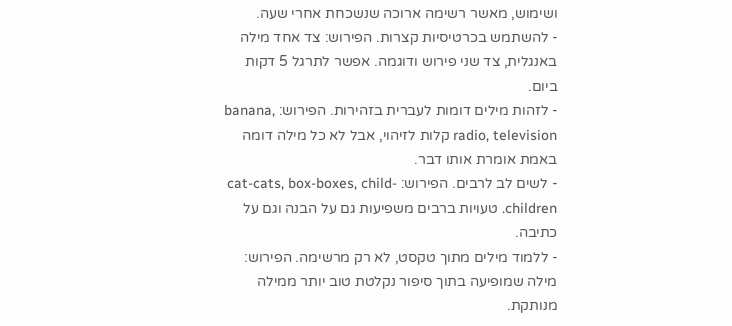ושימוש, מאשר רשימה ארוכה שנשכחת אחרי שעה.
- להשתמש בכרטיסיות קצרות. הפירוש: צד אחד מילה באנגלית, צד שני פירוש ודוגמה. אפשר לתרגל 5 דקות ביום.
- לזהות מילים דומות לעברית בזהירות. הפירוש: banana, radio, television קלות לזיהוי, אבל לא כל מילה דומה באמת אומרת אותו דבר.
- לשים לב לרבים. הפירוש: cat-cats, box-boxes, child-children. טעויות ברבים משפיעות גם על הבנה וגם על כתיבה.
- ללמוד מילים מתוך טקסט, לא רק מרשימה. הפירוש: מילה שמופיעה בתוך סיפור נקלטת טוב יותר ממילה מנותקת.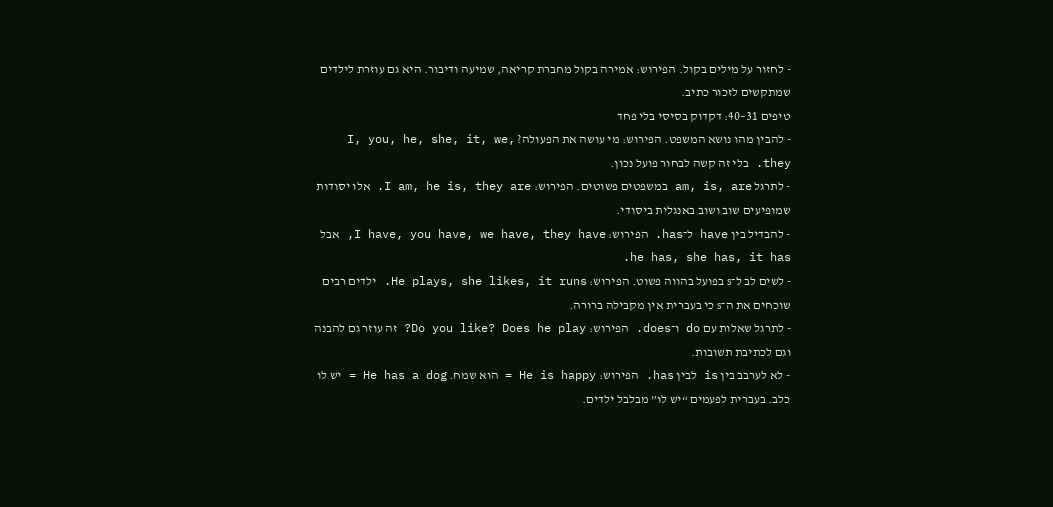- לחזור על מילים בקול. הפירוש: אמירה בקול מחברת קריאה, שמיעה ודיבור. היא גם עוזרת לילדים שמתקשים לזכור כתיב.
טיפים 31–40: דקדוק בסיסי בלי פחד
- להבין מהו נושא המשפט. הפירוש: מי עושה את הפעולה? I, you, he, she, it, we, they. בלי זה קשה לבחור פועל נכון.
- לתרגל am, is, are במשפטים פשוטים. הפירוש: I am, he is, they are. אלו יסודות שמופיעים שוב ושוב באנגלית ביסודי.
- להבדיל בין have ל־has. הפירוש: I have, you have, we have, they have, אבל he has, she has, it has.
- לשים לב ל־s בפועל בהווה פשוט. הפירוש: He plays, she likes, it runs. ילדים רבים שוכחים את ה־s כי בעברית אין מקבילה ברורה.
- לתרגל שאלות עם do ו־does. הפירוש: Do you like? Does he play? זה עוזר גם להבנה וגם לכתיבת תשובות.
- לא לערבב בין is לבין has. הפירוש: He is happy = הוא שמח. He has a dog = יש לו כלב. בעברית לפעמים “יש לו” מבלבל ילדים.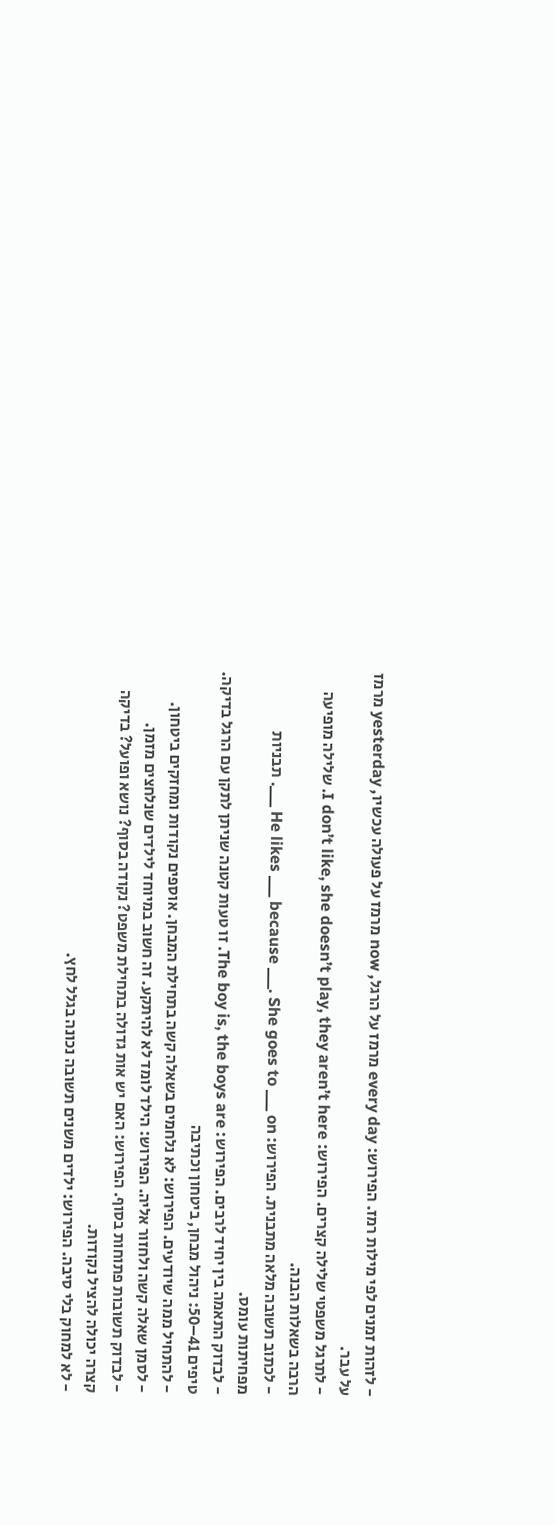- לזהות זמנים לפי מילות רמז. הפירוש: every day מרמז על הרגל, now מרמז על פעולה עכשיו, yesterday מרמז על עבר.
- לתרגל משפטי שלילה קצרים. הפירוש: I don’t like, she doesn’t play, they aren’t here. שלילה מופיעה הרבה בשאלות הבנה.
- לכתוב תשובה מלאה מתבנית. הפירוש: He likes ___ because ___. She goes to ___ on ___. תבניות מפחיתות עומס.
- לבדוק התאמה בין יחיד לרבים. הפירוש: The boy is, the boys are. זו טעות קטנה שניתן לתקן עם הרגל בדיקה.
טיפים 41–50: ניהול מבחן, ביטחון וכתיבה
- להתחיל ממה שיודעים. הפירוש: לא נלחמים בשאלה קשה בתחילת המבחן. אוספים נקודות ומחזקים ביטחון.
- לסמן שאלה קשה ולחזור אליה. הפירוש: הילד לומד לא להיתקע. זה חשוב במיוחד לילדים שנלחצים מזמן.
- לבדוק תשובות פתוחות בסוף. הפירוש: האם יש אות גדולה בתחילת משפט? נקודה בסוף? נושא ופועל? בדיקה קצרה יכולה להציל נקודות.
- לא למחוק בלי סיבה. הפירוש: ילדים משנים תשובה נכונה בגלל לחץ.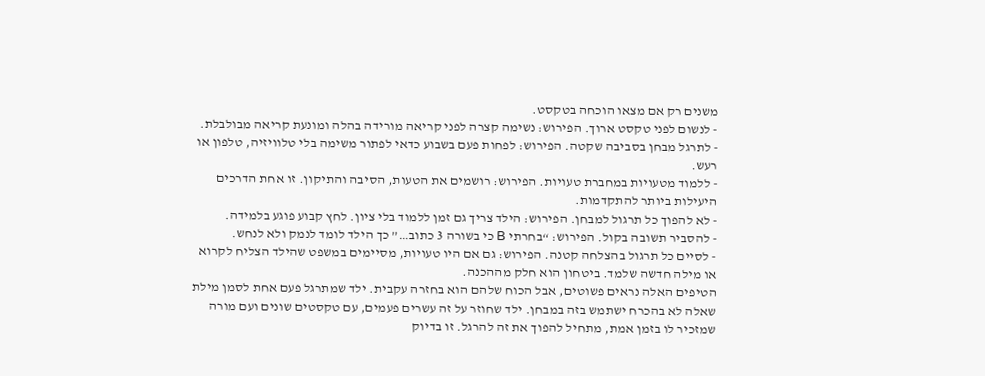משנים רק אם מצאו הוכחה בטקסט.
- לנשום לפני טקסט ארוך. הפירוש: נשימה קצרה לפני קריאה מורידה בהלה ומונעת קריאה מבולבלת.
- לתרגל מבחן בסביבה שקטה. הפירוש: לפחות פעם בשבוע כדאי לפתור משימה בלי טלוויזיה, טלפון או רעש.
- ללמוד מטעויות במחברת טעויות. הפירוש: רושמים את הטעות, הסיבה והתיקון. זו אחת הדרכים היעילות ביותר להתקדמות.
- לא להפוך כל תרגול למבחן. הפירוש: הילד צריך גם זמן ללמוד בלי ציון. לחץ קבוע פוגע בלמידה.
- להסביר תשובה בקול. הפירוש: “בחרתי B כי בשורה 3 כתוב…” כך הילד לומד לנמק ולא לנחש.
- לסיים כל תרגול בהצלחה קטנה. הפירוש: גם אם היו טעויות, מסיימים במשפט שהילד הצליח לקרוא או מילה חדשה שלמד. ביטחון הוא חלק מההכנה.
הטיפים האלה נראים פשוטים, אבל הכוח שלהם הוא בחזרה עקבית. ילד שמתרגל פעם אחת לסמן מילת שאלה לא בהכרח ישתמש בזה במבחן. ילד שחוזר על זה עשרים פעמים, עם טקסטים שונים ועם מורה שמזכיר לו בזמן אמת, מתחיל להפוך את זה להרגל. זו בדיוק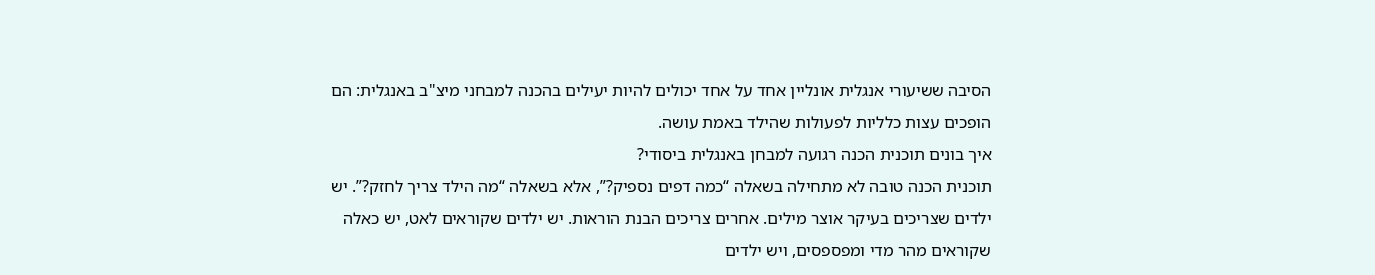הסיבה ששיעורי אנגלית אונליין אחד על אחד יכולים להיות יעילים בהכנה למבחני מיצ"ב באנגלית: הם הופכים עצות כלליות לפעולות שהילד באמת עושה.
איך בונים תוכנית הכנה רגועה למבחן באנגלית ביסודי?
תוכנית הכנה טובה לא מתחילה בשאלה “כמה דפים נספיק?”, אלא בשאלה “מה הילד צריך לחזק?”. יש ילדים שצריכים בעיקר אוצר מילים. אחרים צריכים הבנת הוראות. יש ילדים שקוראים לאט, יש כאלה שקוראים מהר מדי ומפספסים, ויש ילדים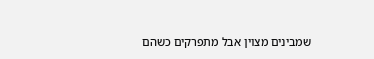שמבינים מצוין אבל מתפרקים כשהם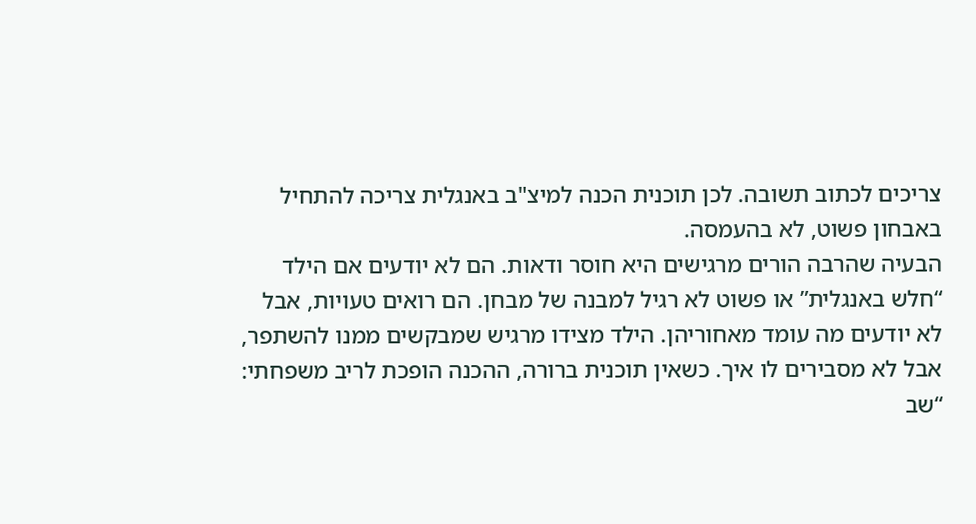צריכים לכתוב תשובה. לכן תוכנית הכנה למיצ"ב באנגלית צריכה להתחיל באבחון פשוט, לא בהעמסה.
הבעיה שהרבה הורים מרגישים היא חוסר ודאות. הם לא יודעים אם הילד “חלש באנגלית” או פשוט לא רגיל למבנה של מבחן. הם רואים טעויות, אבל לא יודעים מה עומד מאחוריהן. הילד מצידו מרגיש שמבקשים ממנו להשתפר, אבל לא מסבירים לו איך. כשאין תוכנית ברורה, ההכנה הופכת לריב משפחתי: “שב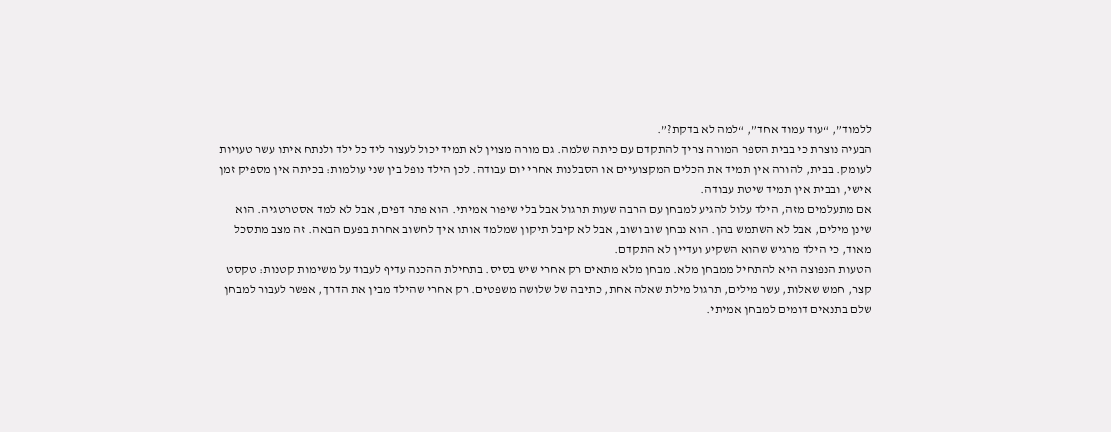ללמוד”, “עוד עמוד אחד”, “למה לא בדקת?”.
הבעיה נוצרת כי בבית הספר המורה צריך להתקדם עם כיתה שלמה. גם מורה מצוין לא תמיד יכול לעצור ליד כל ילד ולנתח איתו עשר טעויות לעומק. בבית, להורה אין תמיד את הכלים המקצועיים או הסבלנות אחרי יום עבודה. לכן הילד נופל בין שני עולמות: בכיתה אין מספיק זמן אישי, ובבית אין תמיד שיטת עבודה.
אם מתעלמים מזה, הילד עלול להגיע למבחן עם הרבה שעות תרגול אבל בלי שיפור אמיתי. הוא פתר דפים, אבל לא למד אסטרטגיה. הוא שינן מילים, אבל לא השתמש בהן. הוא נבחן שוב ושוב, אבל לא קיבל תיקון שמלמד אותו איך לחשוב אחרת בפעם הבאה. זה מצב מתסכל מאוד, כי הילד מרגיש שהוא השקיע ועדיין לא התקדם.
הטעות הנפוצה היא להתחיל ממבחן מלא. מבחן מלא מתאים רק אחרי שיש בסיס. בתחילת ההכנה עדיף לעבוד על משימות קטנות: טקסט קצר, חמש שאלות, עשר מילים, תרגול מילת שאלה אחת, כתיבה של שלושה משפטים. רק אחרי שהילד מבין את הדרך, אפשר לעבור למבחן שלם בתנאים דומים למבחן אמיתי.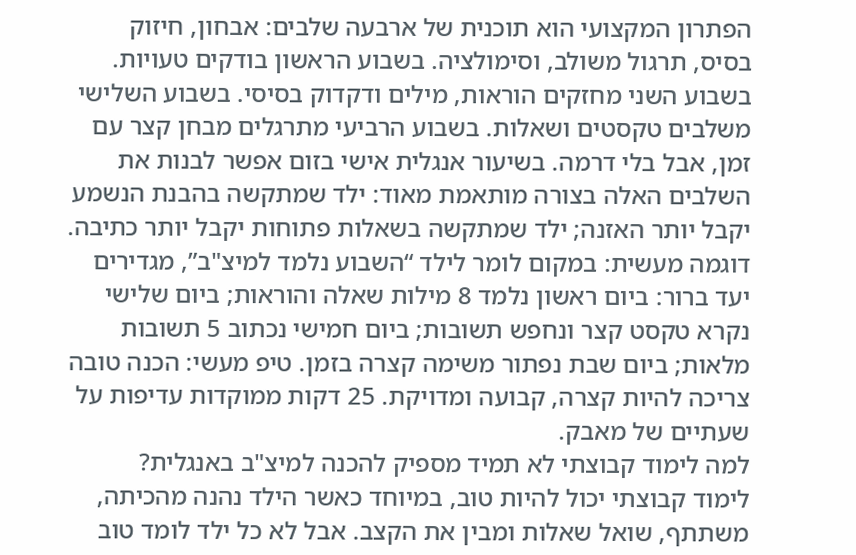הפתרון המקצועי הוא תוכנית של ארבעה שלבים: אבחון, חיזוק בסיס, תרגול משולב, וסימולציה. בשבוע הראשון בודקים טעויות. בשבוע השני מחזקים הוראות, מילים ודקדוק בסיסי. בשבוע השלישי משלבים טקסטים ושאלות. בשבוע הרביעי מתרגלים מבחן קצר עם זמן, אבל בלי דרמה. בשיעור אנגלית אישי בזום אפשר לבנות את השלבים האלה בצורה מותאמת מאוד: ילד שמתקשה בהבנת הנשמע יקבל יותר האזנה; ילד שמתקשה בשאלות פתוחות יקבל יותר כתיבה.
דוגמה מעשית: במקום לומר לילד “השבוע נלמד למיצ"ב”, מגדירים יעד ברור: ביום ראשון נלמד 8 מילות שאלה והוראות; ביום שלישי נקרא טקסט קצר ונחפש תשובות; ביום חמישי נכתוב 5 תשובות מלאות; ביום שבת נפתור משימה קצרה בזמן. טיפ מעשי: הכנה טובה צריכה להיות קצרה, קבועה ומדויקת. 25 דקות ממוקדות עדיפות על שעתיים של מאבק.
למה לימוד קבוצתי לא תמיד מספיק להכנה למיצ"ב באנגלית?
לימוד קבוצתי יכול להיות טוב, במיוחד כאשר הילד נהנה מהכיתה, משתתף, שואל שאלות ומבין את הקצב. אבל לא כל ילד לומד טוב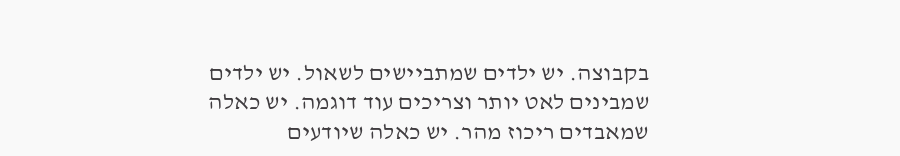בקבוצה. יש ילדים שמתביישים לשאול. יש ילדים שמבינים לאט יותר וצריכים עוד דוגמה. יש כאלה שמאבדים ריכוז מהר. יש כאלה שיודעים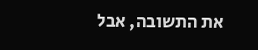את התשובה, אבל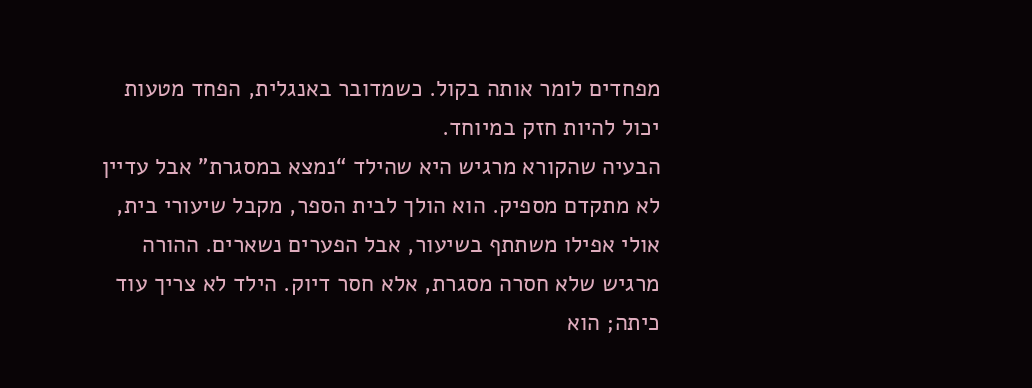מפחדים לומר אותה בקול. כשמדובר באנגלית, הפחד מטעות יכול להיות חזק במיוחד.
הבעיה שהקורא מרגיש היא שהילד “נמצא במסגרת” אבל עדיין לא מתקדם מספיק. הוא הולך לבית הספר, מקבל שיעורי בית, אולי אפילו משתתף בשיעור, אבל הפערים נשארים. ההורה מרגיש שלא חסרה מסגרת, אלא חסר דיוק. הילד לא צריך עוד כיתה; הוא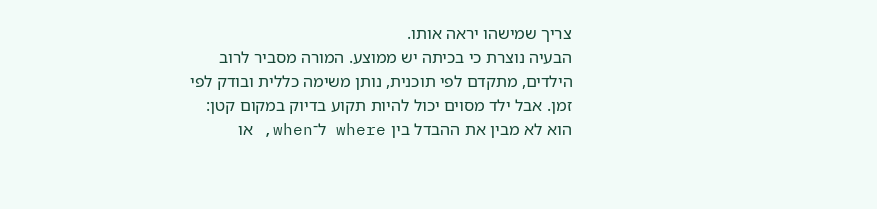צריך שמישהו יראה אותו.
הבעיה נוצרת כי בכיתה יש ממוצע. המורה מסביר לרוב הילדים, מתקדם לפי תוכנית, נותן משימה כללית ובודק לפי זמן. אבל ילד מסוים יכול להיות תקוע בדיוק במקום קטן: הוא לא מבין את ההבדל בין where ל־when, או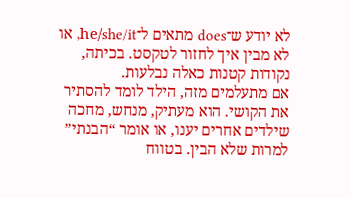לא יודע ש־does מתאים ל־he/she/it, או לא מבין איך לחזור לטקסט. בכיתה, נקודות קטנות כאלה נבלעות.
אם מתעלמים מזה, הילד לומד להסתיר את הקושי. הוא מעתיק, מנחש, מחכה שילדים אחרים יענו, או אומר “הבנתי” למרות שלא הבין. בטווח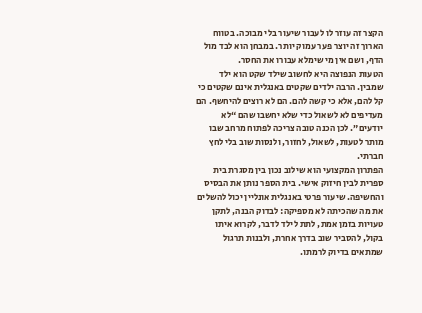הקצר זה עוזר לו לעבור שיעור בלי מבוכה. בטווח הארוך זה יוצר פער עמוק יותר. במבחן הוא לבד מול הדף, ושם אין מי שימלא עבורו את החסר.
הטעות הנפוצה היא לחשוב שילד שקט הוא ילד שמבין. הרבה ילדים שקטים באנגלית אינם שקטים כי קל להם, אלא כי קשה להם. הם לא רוצים להיחשף. הם מעדיפים לא לשאול כדי שלא יחשבו שהם “לא יודעים”. לכן הכנה טובה צריכה לפתוח מרחב שבו מותר לטעות, לשאול, לחזור, ולנסות שוב בלי לחץ חברתי.
הפתרון המקצועי הוא שילוב נכון בין מסגרת בית ספרית לבין חיזוק אישי. בית הספר נותן את הבסיס והחשיפה. שיעור פרטי באנגלית אונליין יכול להשלים את מה שהכיתה לא מספיקה: לבדוק הבנה, לתקן טעויות בזמן אמת, לתת לילד לדבר, לקרוא איתו בקול, להסביר שוב בדרך אחרת, ולבנות תרגול שמתאים בדיוק לרמתו.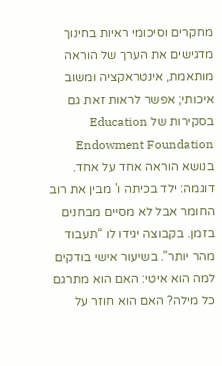מחקרים וסיכומי ראיות בחינוך מדגישים את הערך של הוראה מותאמת, אינטראקציה ומשוב איכותי; אפשר לראות זאת גם בסקירות של Education Endowment Foundation בנושא הוראה אחד על אחד.
דוגמה: ילד בכיתה ו' מבין את רוב החומר אבל לא מסיים מבחנים בזמן. בקבוצה יגידו לו “תעבוד מהר יותר”. בשיעור אישי בודקים למה הוא איטי: האם הוא מתרגם כל מילה? האם הוא חוזר על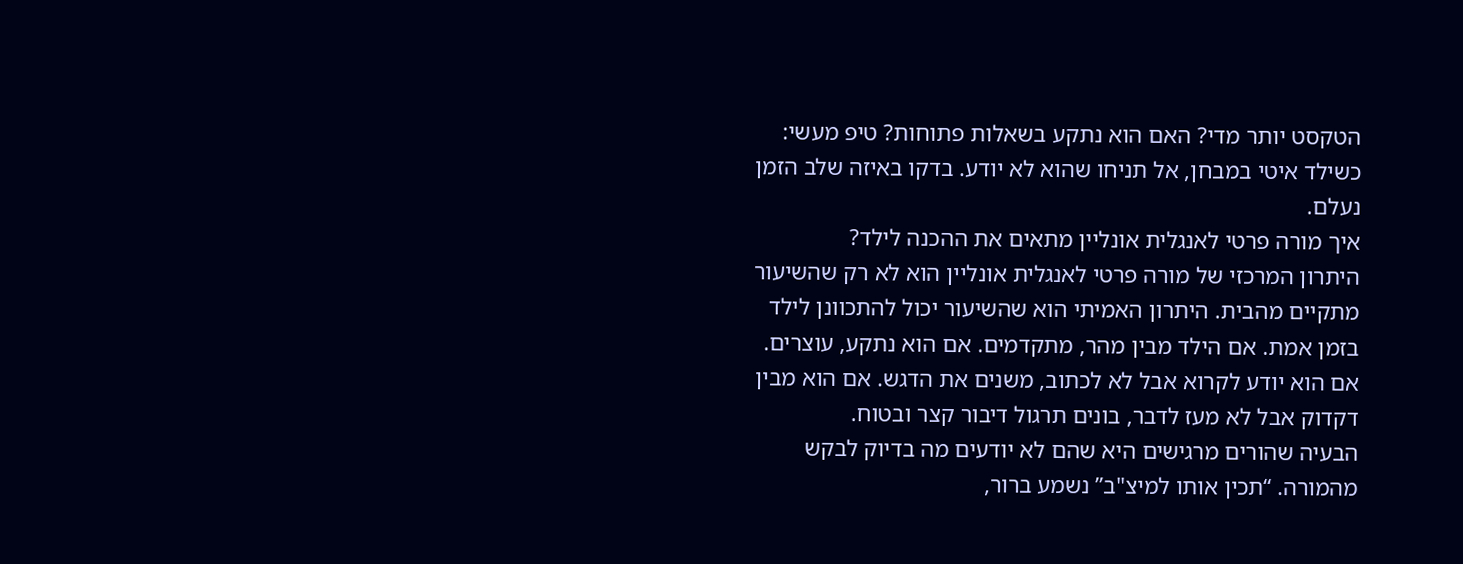הטקסט יותר מדי? האם הוא נתקע בשאלות פתוחות? טיפ מעשי: כשילד איטי במבחן, אל תניחו שהוא לא יודע. בדקו באיזה שלב הזמן נעלם.
איך מורה פרטי לאנגלית אונליין מתאים את ההכנה לילד?
היתרון המרכזי של מורה פרטי לאנגלית אונליין הוא לא רק שהשיעור מתקיים מהבית. היתרון האמיתי הוא שהשיעור יכול להתכוונן לילד בזמן אמת. אם הילד מבין מהר, מתקדמים. אם הוא נתקע, עוצרים. אם הוא יודע לקרוא אבל לא לכתוב, משנים את הדגש. אם הוא מבין דקדוק אבל לא מעז לדבר, בונים תרגול דיבור קצר ובטוח.
הבעיה שהורים מרגישים היא שהם לא יודעים מה בדיוק לבקש מהמורה. “תכין אותו למיצ"ב” נשמע ברור,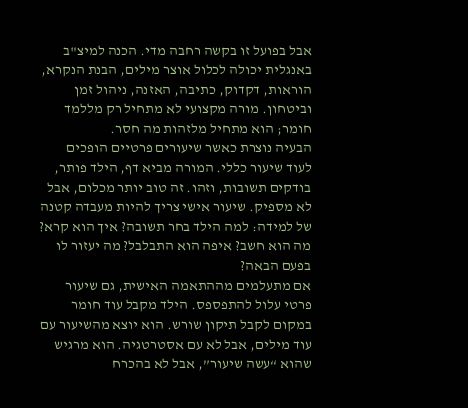אבל בפועל זו בקשה רחבה מדי. הכנה למיצ"ב באנגלית יכולה לכלול אוצר מילים, הבנת הנקרא, הוראות, דקדוק, כתיבה, האזנה, ניהול זמן וביטחון. מורה מקצועי לא מתחיל רק מללמד חומר; הוא מתחיל מלזהות מה חסר.
הבעיה נוצרת כאשר שיעורים פרטיים הופכים לעוד שיעור כללי. המורה מביא דף, הילד פותר, בודקים תשובות, וזהו. זה טוב יותר מכלום, אבל לא מספיק. שיעור אישי צריך להיות מעבדה קטנה של למידה: למה הילד בחר תשובה? איך הוא קרא? מה הוא חשב? איפה הוא התבלבל? מה יעזור לו בפעם הבאה?
אם מתעלמים מההתאמה האישית, גם שיעור פרטי עלול להתפספס. הילד מקבל עוד חומר במקום לקבל תיקון שורש. הוא יוצא מהשיעור עם עוד מילים, אבל לא עם אסטרטגיה. הוא מרגיש שהוא “עשה שיעור”, אבל לא בהכרח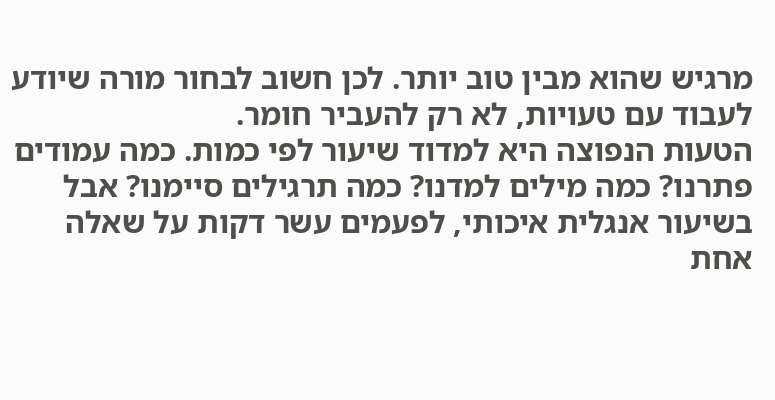מרגיש שהוא מבין טוב יותר. לכן חשוב לבחור מורה שיודע לעבוד עם טעויות, לא רק להעביר חומר.
הטעות הנפוצה היא למדוד שיעור לפי כמות. כמה עמודים פתרנו? כמה מילים למדנו? כמה תרגילים סיימנו? אבל בשיעור אנגלית איכותי, לפעמים עשר דקות על שאלה אחת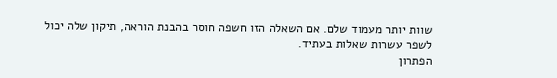שוות יותר מעמוד שלם. אם השאלה הזו חשפה חוסר בהבנת הוראה, תיקון שלה יכול לשפר עשרות שאלות בעתיד.
הפתרון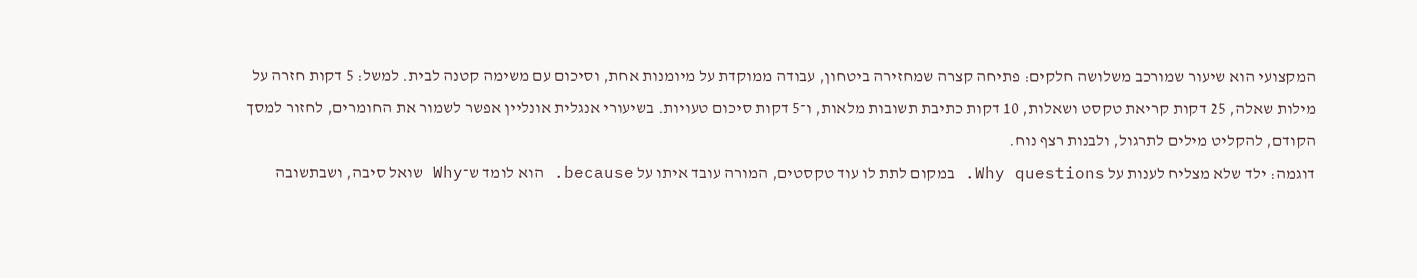המקצועי הוא שיעור שמורכב משלושה חלקים: פתיחה קצרה שמחזירה ביטחון, עבודה ממוקדת על מיומנות אחת, וסיכום עם משימה קטנה לבית. למשל: 5 דקות חזרה על מילות שאלה, 25 דקות קריאת טקסט ושאלות, 10 דקות כתיבת תשובות מלאות, ו־5 דקות סיכום טעויות. בשיעורי אנגלית אונליין אפשר לשמור את החומרים, לחזור למסך הקודם, להקליט מילים לתרגול, ולבנות רצף נוח.
דוגמה: ילד שלא מצליח לענות על Why questions. במקום לתת לו עוד טקסטים, המורה עובד איתו על because. הוא לומד ש־Why שואל סיבה, ושבתשובה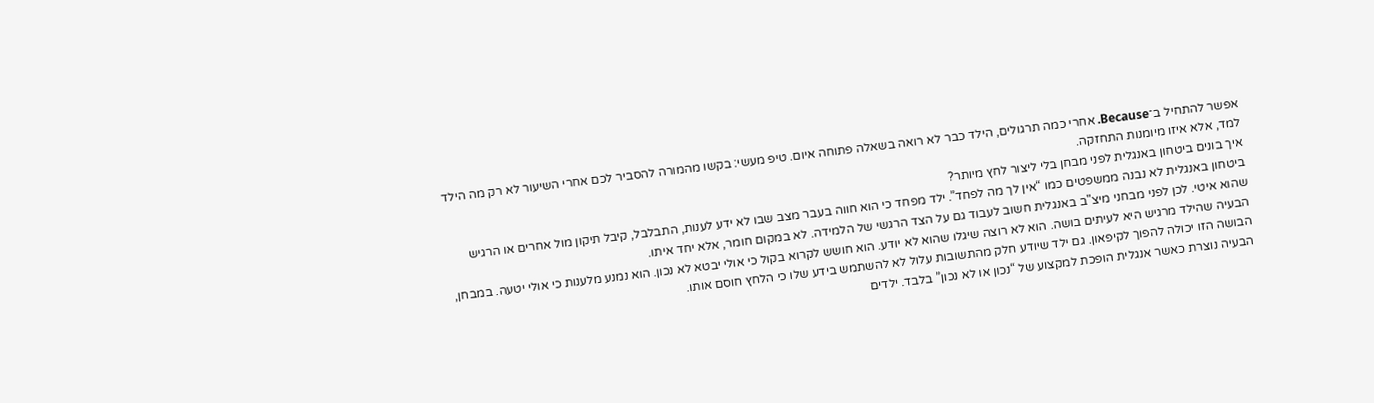אפשר להתחיל ב־Because. אחרי כמה תרגולים, הילד כבר לא רואה בשאלה פתוחה איום. טיפ מעשי: בקשו מהמורה להסביר לכם אחרי השיעור לא רק מה הילד למד, אלא איזו מיומנות התחזקה.
איך בונים ביטחון באנגלית לפני מבחן בלי ליצור לחץ מיותר?
ביטחון באנגלית לא נבנה ממשפטים כמו “אין לך מה לפחד”. ילד מפחד כי הוא חווה בעבר מצב שבו לא ידע לענות, התבלבל, קיבל תיקון מול אחרים או הרגיש שהוא איטי. לכן לפני מבחני מיצ"ב באנגלית חשוב לעבוד גם על הצד הרגשי של הלמידה. לא במקום חומר, אלא יחד איתו.
הבעיה שהילד מרגיש היא לעיתים בושה. הוא לא רוצה שיגלו שהוא לא יודע. הוא חושש לקרוא בקול כי אולי יבטא לא נכון. הוא נמנע מלענות כי אולי יטעה. במבחן, הבושה הזו יכולה להפוך לקיפאון. גם ילד שיודע חלק מהתשובות עלול לא להשתמש בידע שלו כי הלחץ חוסם אותו.
הבעיה נוצרת כאשר אנגלית הופכת למקצוע של “נכון או לא נכון” בלבד. ילדים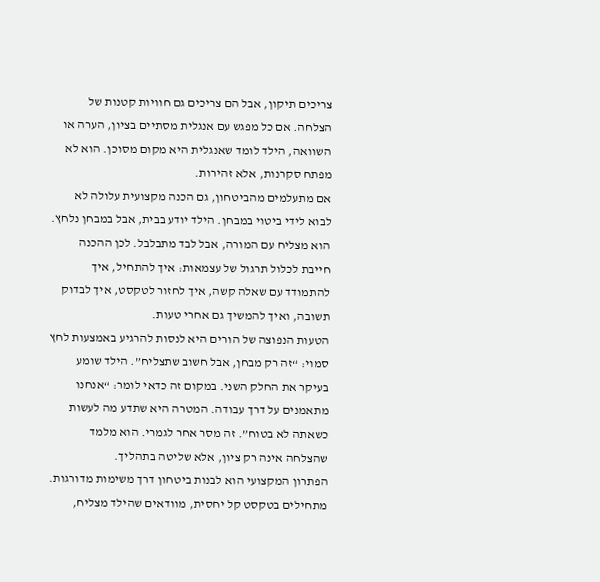צריכים תיקון, אבל הם צריכים גם חוויות קטנות של הצלחה. אם כל מפגש עם אנגלית מסתיים בציון, הערה או השוואה, הילד לומד שאנגלית היא מקום מסוכן. הוא לא מפתח סקרנות, אלא זהירות.
אם מתעלמים מהביטחון, גם הכנה מקצועית עלולה לא לבוא לידי ביטוי במבחן. הילד יודע בבית, אבל במבחן נלחץ. הוא מצליח עם המורה, אבל לבד מתבלבל. לכן ההכנה חייבת לכלול תרגול של עצמאות: איך להתחיל, איך להתמודד עם שאלה קשה, איך לחזור לטקסט, איך לבדוק תשובה, ואיך להמשיך גם אחרי טעות.
הטעות הנפוצה של הורים היא לנסות להרגיע באמצעות לחץ סמוי: “זה רק מבחן, אבל חשוב שתצליח”. הילד שומע בעיקר את החלק השני. במקום זה כדאי לומר: “אנחנו מתאמנים על דרך עבודה. המטרה היא שתדע מה לעשות כשאתה לא בטוח”. זה מסר אחר לגמרי. הוא מלמד שהצלחה אינה רק ציון, אלא שליטה בתהליך.
הפתרון המקצועי הוא לבנות ביטחון דרך משימות מדורגות. מתחילים בטקסט קל יחסית, מוודאים שהילד מצליח,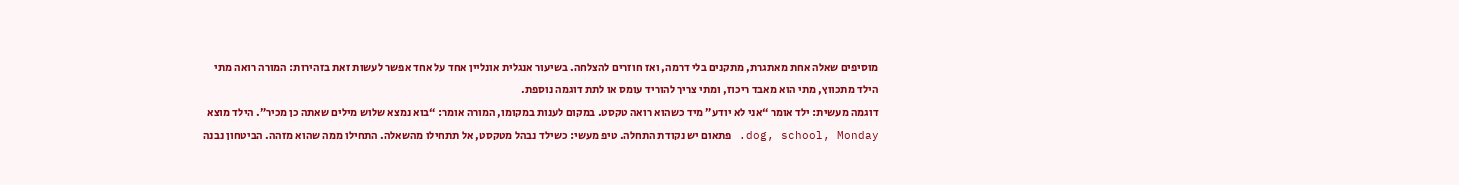מוסיפים שאלה אחת מאתגרת, מתקנים בלי דרמה, ואז חוזרים להצלחה. בשיעור אנגלית אונליין אחד על אחד אפשר לעשות זאת בזהירות: המורה רואה מתי הילד מתכווץ, מתי הוא מאבד ריכוז, ומתי צריך להוריד עומס או לתת דוגמה נוספת.
דוגמה מעשית: ילד אומר “אני לא יודע” מיד כשהוא רואה טקסט. במקום לענות במקומו, המורה אומר: “בוא נמצא שלוש מילים שאתה כן מכיר”. הילד מוצא dog, school, Monday. פתאום יש נקודת התחלה. טיפ מעשי: כשילד נבהל מטקסט, אל תתחילו מהשאלה. התחילו ממה שהוא מזהה. הביטחון נבנה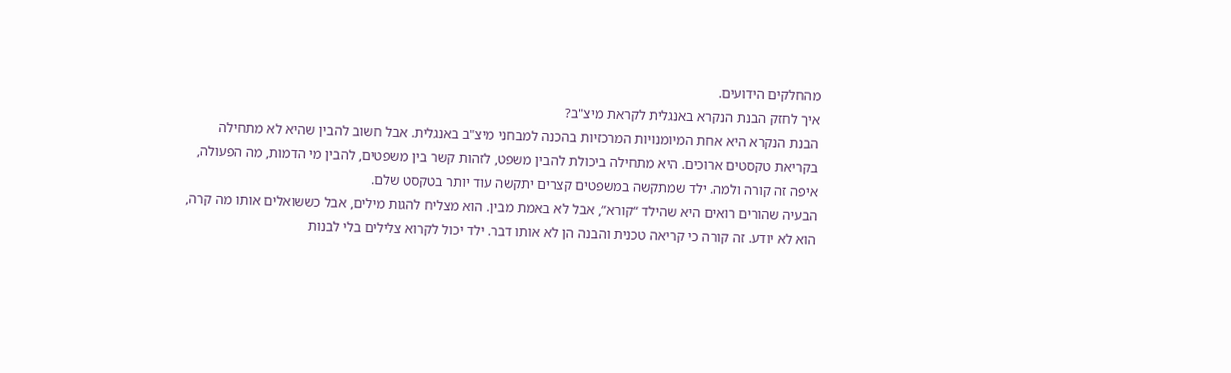מהחלקים הידועים.
איך לחזק הבנת הנקרא באנגלית לקראת מיצ"ב?
הבנת הנקרא היא אחת המיומנויות המרכזיות בהכנה למבחני מיצ"ב באנגלית. אבל חשוב להבין שהיא לא מתחילה בקריאת טקסטים ארוכים. היא מתחילה ביכולת להבין משפט, לזהות קשר בין משפטים, להבין מי הדמות, מה הפעולה, איפה זה קורה ולמה. ילד שמתקשה במשפטים קצרים יתקשה עוד יותר בטקסט שלם.
הבעיה שהורים רואים היא שהילד “קורא”, אבל לא באמת מבין. הוא מצליח להגות מילים, אבל כששואלים אותו מה קרה, הוא לא יודע. זה קורה כי קריאה טכנית והבנה הן לא אותו דבר. ילד יכול לקרוא צלילים בלי לבנות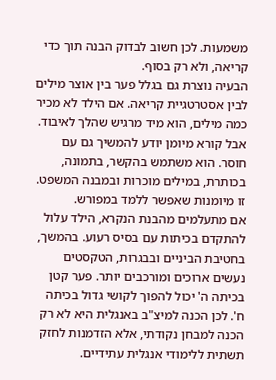משמעות. לכן חשוב לבדוק הבנה תוך כדי קריאה, ולא רק בסוף.
הבעיה נוצרת גם בגלל פער בין אוצר מילים לבין אסטרטגיית קריאה. אם הילד לא מכיר כמה מילים, הוא מיד מרגיש שהלך לאיבוד. אבל קורא מיומן יודע להמשיך גם עם חוסר. הוא משתמש בהקשר, בתמונה, בכותרת, במילים מוכרות ובמבנה המשפט. זו מיומנות שאפשר ללמד במפורש.
אם מתעלמים מהבנת הנקרא, הילד עלול להתקדם בכיתות עם בסיס רעוע. בהמשך, בחטיבת הביניים ובבגרות, הטקסטים נעשים ארוכים ומורכבים יותר. פער קטן בכיתה ה' יכול להפוך לקושי גדול בכיתה ח'. לכן הכנה למיצ"ב באנגלית היא לא רק הכנה למבחן נקודתי, אלא הזדמנות לחזק תשתית ללימודי אנגלית עתידיים.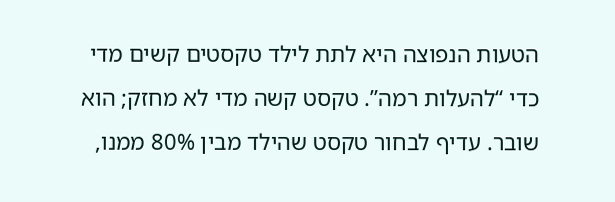הטעות הנפוצה היא לתת לילד טקסטים קשים מדי כדי “להעלות רמה”. טקסט קשה מדי לא מחזק; הוא שובר. עדיף לבחור טקסט שהילד מבין 80% ממנו,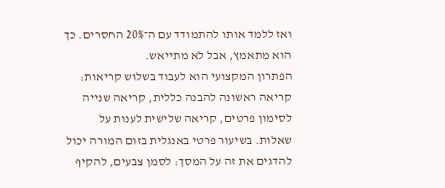ואז ללמד אותו להתמודד עם ה־20% החסרים. כך הוא מתאמץ, אבל לא מתייאש.
הפתרון המקצועי הוא לעבוד בשלוש קריאות: קריאה ראשונה להבנה כללית, קריאה שנייה לסימון פרטים, קריאה שלישית לענות על שאלות. בשיעור פרטי באנגלית בזום המורה יכול להדגים את זה על המסך: לסמן צבעים, להקיף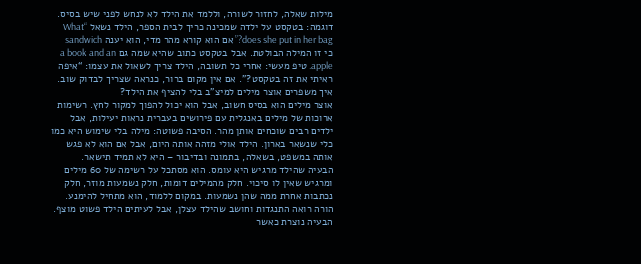מילות שאלה, לחזור לשורה, וללמד את הילד לא לנחש לפני שיש בסיס.
דוגמה: בטקסט על ילדה שמכינה כריך לבית הספר, הילד נשאל “What does she put in her bag?” אם הוא קורא מהר מדי, הוא יענה sandwich כי זו המילה הבולטת. אבל בטקסט כתוב שהיא שמה גם a book and an apple. טיפ מעשי: אחרי כל תשובה, הילד צריך לשאול את עצמו: “איפה ראיתי את זה בטקסט?”. אם אין מקום ברור, כנראה שצריך לבדוק שוב.
איך משפרים אוצר מילים למיצ"ב בלי להציף את הילד?
אוצר מילים הוא בסיס חשוב, אבל הוא יכול להפוך למקור לחץ. רשימות ארוכות של מילים באנגלית עם פירושים בעברית נראות יעילות, אבל ילדים רבים שוכחים אותן מהר. הסיבה פשוטה: מילה בלי שימוש היא כמו כלי שנשאר בארון. הילד אולי מזהה אותה היום, אבל אם הוא לא פגש אותה במשפט, בשאלה, בתמונה ובדיבור – היא לא תמיד תישאר.
הבעיה שהילד מרגיש היא עומס. הוא מסתכל על רשימה של 60 מילים ומרגיש שאין לו סיכוי. חלק מהמילים דומות, חלק נשמעות מוזר, חלק נכתבות אחרת ממה שהן נשמעות. במקום ללמוד, הוא מתחיל להימנע. הורה רואה התנגדות וחושב שהילד עצלן, אבל לעיתים הילד פשוט מוצף.
הבעיה נוצרת כאשר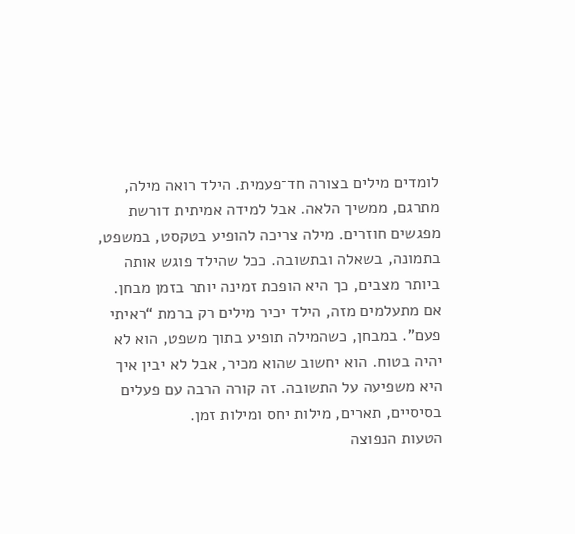לומדים מילים בצורה חד־פעמית. הילד רואה מילה, מתרגם, ממשיך הלאה. אבל למידה אמיתית דורשת מפגשים חוזרים. מילה צריכה להופיע בטקסט, במשפט, בתמונה, בשאלה ובתשובה. ככל שהילד פוגש אותה ביותר מצבים, כך היא הופכת זמינה יותר בזמן מבחן.
אם מתעלמים מזה, הילד יכיר מילים רק ברמת “ראיתי פעם”. במבחן, כשהמילה תופיע בתוך משפט, הוא לא יהיה בטוח. הוא יחשוב שהוא מכיר, אבל לא יבין איך היא משפיעה על התשובה. זה קורה הרבה עם פעלים בסיסיים, תארים, מילות יחס ומילות זמן.
הטעות הנפוצה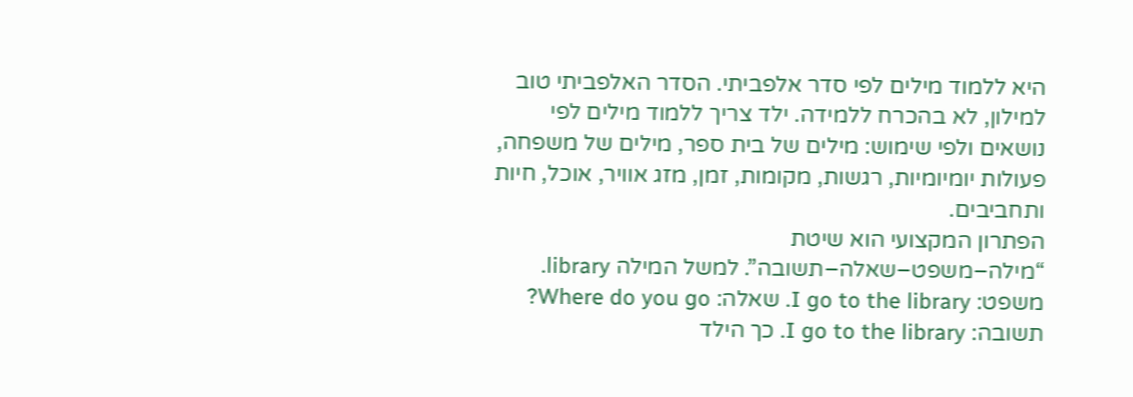היא ללמוד מילים לפי סדר אלפביתי. הסדר האלפביתי טוב למילון, לא בהכרח ללמידה. ילד צריך ללמוד מילים לפי נושאים ולפי שימוש: מילים של בית ספר, מילים של משפחה, פעולות יומיומיות, רגשות, מקומות, זמן, מזג אוויר, אוכל, חיות ותחביבים.
הפתרון המקצועי הוא שיטת “מילה–משפט–שאלה–תשובה”. למשל המילה library. משפט: I go to the library. שאלה: Where do you go? תשובה: I go to the library. כך הילד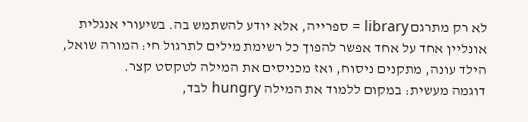לא רק מתרגם library = ספרייה, אלא יודע להשתמש בה. בשיעורי אנגלית אונליין אחד על אחד אפשר להפוך כל רשימת מילים לתרגול חי: המורה שואל, הילד עונה, מתקנים ניסוח, ואז מכניסים את המילה לטקסט קצר.
דוגמה מעשית: במקום ללמוד את המילה hungry לבד,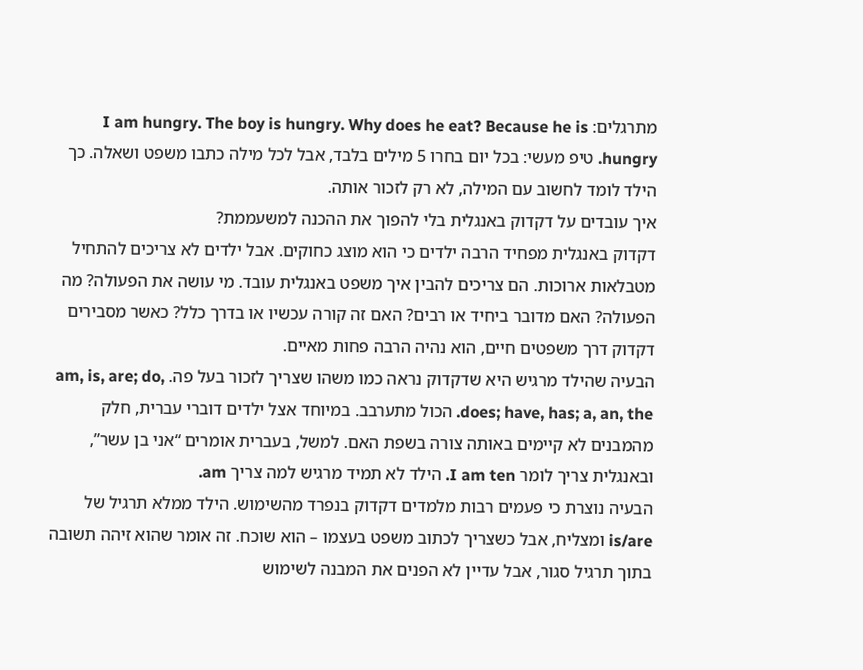מתרגלים: I am hungry. The boy is hungry. Why does he eat? Because he is hungry. טיפ מעשי: בכל יום בחרו 5 מילים בלבד, אבל לכל מילה כתבו משפט ושאלה. כך הילד לומד לחשוב עם המילה, לא רק לזכור אותה.
איך עובדים על דקדוק באנגלית בלי להפוך את ההכנה למשעממת?
דקדוק באנגלית מפחיד הרבה ילדים כי הוא מוצג כחוקים. אבל ילדים לא צריכים להתחיל מטבלאות ארוכות. הם צריכים להבין איך משפט באנגלית עובד. מי עושה את הפעולה? מה הפעולה? האם מדובר ביחיד או רבים? האם זה קורה עכשיו או בדרך כלל? כאשר מסבירים דקדוק דרך משפטים חיים, הוא נהיה הרבה פחות מאיים.
הבעיה שהילד מרגיש היא שדקדוק נראה כמו משהו שצריך לזכור בעל פה. am, is, are; do, does; have, has; a, an, the. הכול מתערבב. במיוחד אצל ילדים דוברי עברית, חלק מהמבנים לא קיימים באותה צורה בשפת האם. למשל, בעברית אומרים “אני בן עשר”, ובאנגלית צריך לומר I am ten. הילד לא תמיד מרגיש למה צריך am.
הבעיה נוצרת כי פעמים רבות מלמדים דקדוק בנפרד מהשימוש. הילד ממלא תרגיל של is/are ומצליח, אבל כשצריך לכתוב משפט בעצמו – הוא שוכח. זה אומר שהוא זיהה תשובה בתוך תרגיל סגור, אבל עדיין לא הפנים את המבנה לשימוש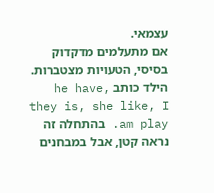עצמאי.
אם מתעלמים מדקדוק בסיסי, הטעויות מצטברות. הילד כותב he have, they is, she like, I am play. בהתחלה זה נראה קטן, אבל במבחנים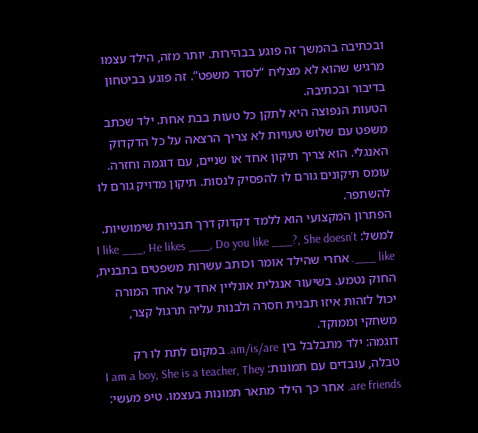ובכתיבה בהמשך זה פוגע בבהירות. יותר מזה, הילד עצמו מרגיש שהוא לא מצליח “לסדר משפט”. זה פוגע בביטחון בדיבור ובכתיבה.
הטעות הנפוצה היא לתקן כל טעות בבת אחת. ילד שכתב משפט עם שלוש טעויות לא צריך הרצאה על כל הדקדוק האנגלי. הוא צריך תיקון אחד או שניים, עם דוגמה וחזרה. עומס תיקונים גורם לו להפסיק לנסות. תיקון מדויק גורם לו להשתפר.
הפתרון המקצועי הוא ללמד דקדוק דרך תבניות שימושיות. למשל: I like ___, He likes ___, Do you like ___?, She doesn’t like ___. אחרי שהילד אומר וכותב עשרות משפטים בתבנית, החוק נטמע. בשיעור אנגלית אונליין אחד על אחד המורה יכול לזהות איזו תבנית חסרה ולבנות עליה תרגול קצר, משחקי וממוקד.
דוגמה: ילד מתבלבל בין am/is/are. במקום לתת לו רק טבלה, עובדים עם תמונות: I am a boy, She is a teacher, They are friends. אחר כך הילד מתאר תמונות בעצמו. טיפ מעשי: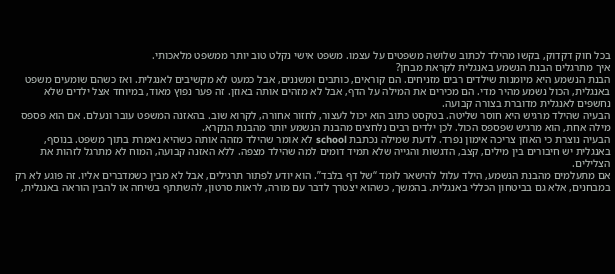בכל חוק דקדוק, בקשו מהילד לכתוב שלושה משפטים על עצמו. משפט אישי נקלט טוב יותר ממשפט מלאכותי.
איך מתרגלים הבנת הנשמע באנגלית לקראת מבחן?
הבנת הנשמע היא מיומנות שילדים רבים מזניחים. הם קוראים, כותבים ומשננים, אבל כמעט לא מקשיבים לאנגלית. ואז כשהם שומעים משפט באנגלית, הכול נשמע מהיר מדי. הם מכירים את המילה על הדף, אבל לא מזהים אותה באוזן. זה פער נפוץ מאוד, במיוחד אצל ילדים שלא נחשפים לאנגלית מדוברת בצורה קבועה.
הבעיה שהילד מרגיש היא חוסר שליטה. בטקסט כתוב הוא יכול לעצור, לחזור אחורה, לקרוא שוב. בהאזנה המשפט עובר ונעלם. אם הוא פספס מילה אחת, הוא מרגיש שפספס הכול. לכן ילדים רבים נלחצים מהבנת הנשמע יותר מהבנת הנקרא.
הבעיה נוצרת כי האוזן צריכה אימון נפרד. לדעת שמילה נכתבת school לא אומר שהילד מזהה אותה כשהיא נאמרת בתוך משפט. בנוסף, באנגלית יש חיבורים בין מילים, קצב, הדגשות והגייה שלא תמיד דומים למה שהילד מצפה. ללא האזנה קבועה, המוח לא מתרגל לזהות את הצלילים.
אם מתעלמים מהבנת הנשמע, הילד עלול להישאר לומד “של דף בלבד”. הוא יודע לפתור תרגילים, אבל לא מבין כשמדברים אליו. זה פוגע לא רק במבחנים, אלא גם בביטחון הכללי באנגלית. בהמשך, כשהוא יצטרך לדבר עם מורה, לראות סרטון, להשתתף בשיחה או להבין הוראה באנגלית,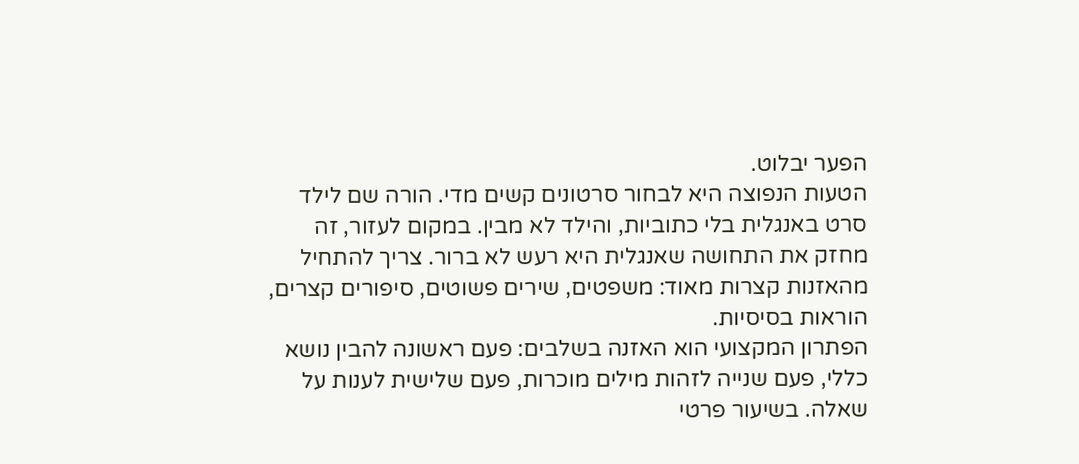הפער יבלוט.
הטעות הנפוצה היא לבחור סרטונים קשים מדי. הורה שם לילד סרט באנגלית בלי כתוביות, והילד לא מבין. במקום לעזור, זה מחזק את התחושה שאנגלית היא רעש לא ברור. צריך להתחיל מהאזנות קצרות מאוד: משפטים, שירים פשוטים, סיפורים קצרים, הוראות בסיסיות.
הפתרון המקצועי הוא האזנה בשלבים: פעם ראשונה להבין נושא כללי, פעם שנייה לזהות מילים מוכרות, פעם שלישית לענות על שאלה. בשיעור פרטי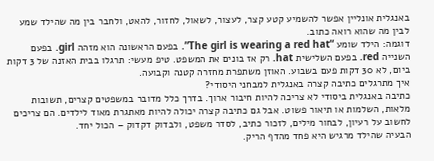באנגלית אונליין אפשר להשמיע קטע קצר, לעצור, לשאול, לחזור, להאט, ולחבר בין מה שהילד שמע לבין מה שהוא רואה כתוב.
דוגמה: הילד שומע “The girl is wearing a red hat”. בפעם הראשונה הוא מזהה girl. בפעם השנייה red. בפעם השלישית hat. רק אז בונים את המשפט. טיפ מעשי: תרגלו בבית האזנה של 3 דקות ביום, לא 30 דקות פעם בשבוע. האוזן משתפרת מחזרה קטנה וקבועה.
איך מתרגלים כתיבה קצרה באנגלית למבחני היסודי?
כתיבה באנגלית ביסודי לא צריכה להיות חיבור ארוך. בדרך כלל מדובר במשפטים קצרים, תשובות מלאות, השלמות או תיאור פשוט. אבל גם כתיבה קצרה יכולה להיות מאתגרת מאוד לילדים. הם צריכים לחשוב על רעיון, לבחור מילים, לזכור כתיב, לסדר משפט, ולבדוק דקדוק – הכול יחד.
הבעיה שהילד מרגיש היא פחד מהדף הריק.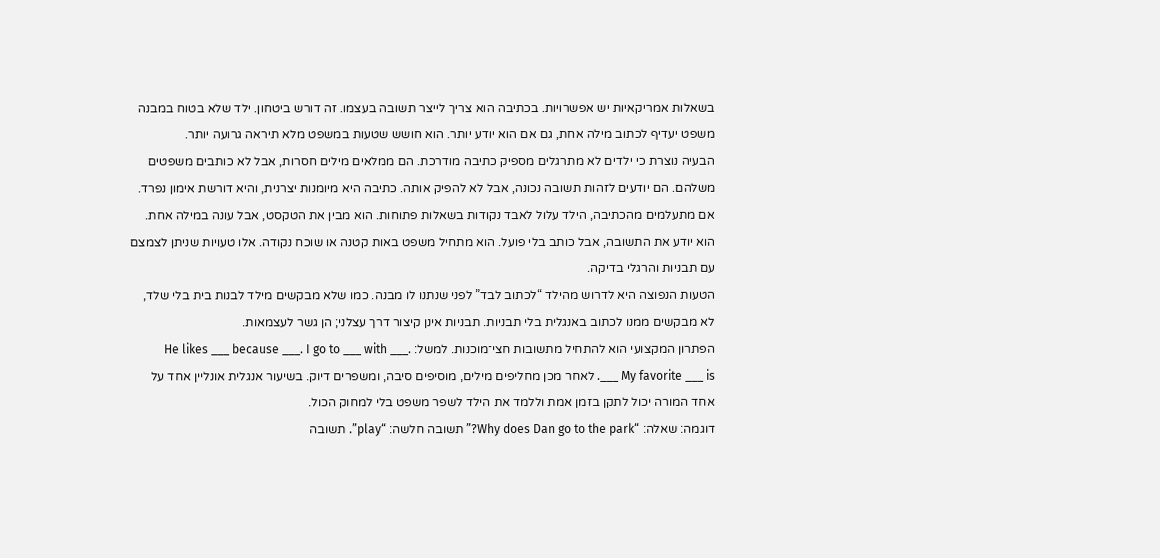בשאלות אמריקאיות יש אפשרויות. בכתיבה הוא צריך לייצר תשובה בעצמו. זה דורש ביטחון. ילד שלא בטוח במבנה משפט יעדיף לכתוב מילה אחת, גם אם הוא יודע יותר. הוא חושש שטעות במשפט מלא תיראה גרועה יותר.
הבעיה נוצרת כי ילדים לא מתרגלים מספיק כתיבה מודרכת. הם ממלאים מילים חסרות, אבל לא כותבים משפטים משלהם. הם יודעים לזהות תשובה נכונה, אבל לא להפיק אותה. כתיבה היא מיומנות יצרנית, והיא דורשת אימון נפרד.
אם מתעלמים מהכתיבה, הילד עלול לאבד נקודות בשאלות פתוחות. הוא מבין את הטקסט, אבל עונה במילה אחת. הוא יודע את התשובה, אבל כותב בלי פועל. הוא מתחיל משפט באות קטנה או שוכח נקודה. אלו טעויות שניתן לצמצם עם תבניות והרגלי בדיקה.
הטעות הנפוצה היא לדרוש מהילד “לכתוב לבד” לפני שנתנו לו מבנה. כמו שלא מבקשים מילד לבנות בית בלי שלד, לא מבקשים ממנו לכתוב באנגלית בלי תבניות. תבניות אינן קיצור דרך עצלני; הן גשר לעצמאות.
הפתרון המקצועי הוא להתחיל מתשובות חצי־מוכנות. למשל: He likes ___ because ___. I go to ___ with ___. My favorite ___ is ___. לאחר מכן מחליפים מילים, מוסיפים סיבה, ומשפרים דיוק. בשיעור אנגלית אונליין אחד על אחד המורה יכול לתקן בזמן אמת וללמד את הילד לשפר משפט בלי למחוק הכול.
דוגמה: שאלה: “Why does Dan go to the park?” תשובה חלשה: “play”. תשובה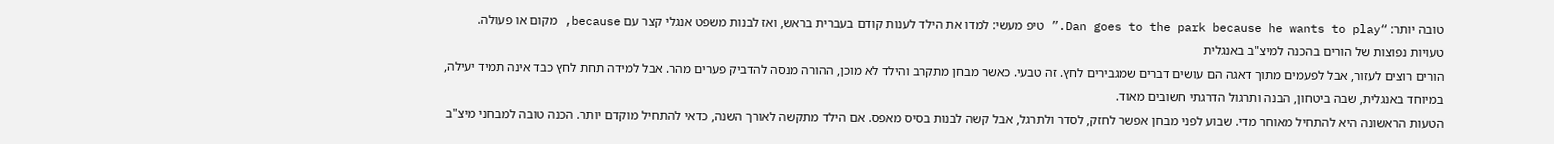טובה יותר: “Dan goes to the park because he wants to play.” טיפ מעשי: למדו את הילד לענות קודם בעברית בראש, ואז לבנות משפט אנגלי קצר עם because, מקום או פעולה.
טעויות נפוצות של הורים בהכנה למיצ"ב באנגלית
הורים רוצים לעזור, אבל לפעמים מתוך דאגה הם עושים דברים שמגבירים לחץ. זה טבעי. כאשר מבחן מתקרב והילד לא מוכן, ההורה מנסה להדביק פערים מהר. אבל למידה תחת לחץ כבד אינה תמיד יעילה, במיוחד באנגלית, שבה ביטחון, הבנה ותרגול הדרגתי חשובים מאוד.
הטעות הראשונה היא להתחיל מאוחר מדי. שבוע לפני מבחן אפשר לחזק, לסדר ולתרגל, אבל קשה לבנות בסיס מאפס. אם הילד מתקשה לאורך השנה, כדאי להתחיל מוקדם יותר. הכנה טובה למבחני מיצ"ב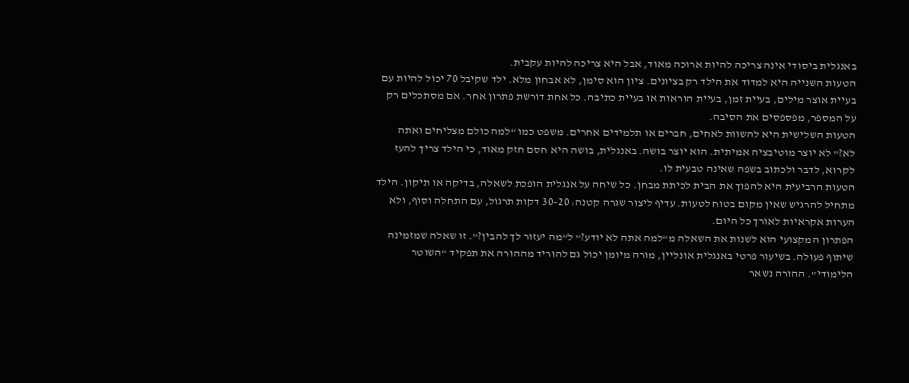באנגלית ביסודי אינה צריכה להיות ארוכה מאוד, אבל היא צריכה להיות עקבית.
הטעות השנייה היא למדוד את הילד רק בציונים. ציון הוא סימן, לא אבחון מלא. ילד שקיבל 70 יכול להיות עם בעיית אוצר מילים, בעיית זמן, בעיית הוראות או בעיית כתיבה. כל אחת דורשת פתרון אחר. אם מסתכלים רק על המספר, מפספסים את הסיבה.
הטעות השלישית היא להשוות לאחים, חברים או תלמידים אחרים. משפט כמו “למה כולם מצליחים ואתה לא?” לא יוצר מוטיבציה אמיתית. הוא יוצר בושה. באנגלית, בושה היא חסם חזק מאוד, כי הילד צריך להעז לקרוא, לדבר ולכתוב בשפה שאינה טבעית לו.
הטעות הרביעית היא להפוך את הבית לכיתת מבחן. כל שיחה על אנגלית הופכת לשאלה, בדיקה או תיקון. הילד מתחיל להרגיש שאין מקום בטוח לטעות. עדיף ליצור שגרה קטנה: 20–30 דקות תרגול, עם התחלה וסוף, ולא הערות אקראיות לאורך כל היום.
הפתרון המקצועי הוא לשנות את השאלה מ“למה אתה לא יודע?” ל“מה יעזור לך להבין?”. זו שאלה שמזמינה שיתוף פעולה. בשיעור פרטי באנגלית אונליין, מורה מיומן יכול גם להוריד מההורה את תפקיד “השוטר הלימודי”. ההורה נשאר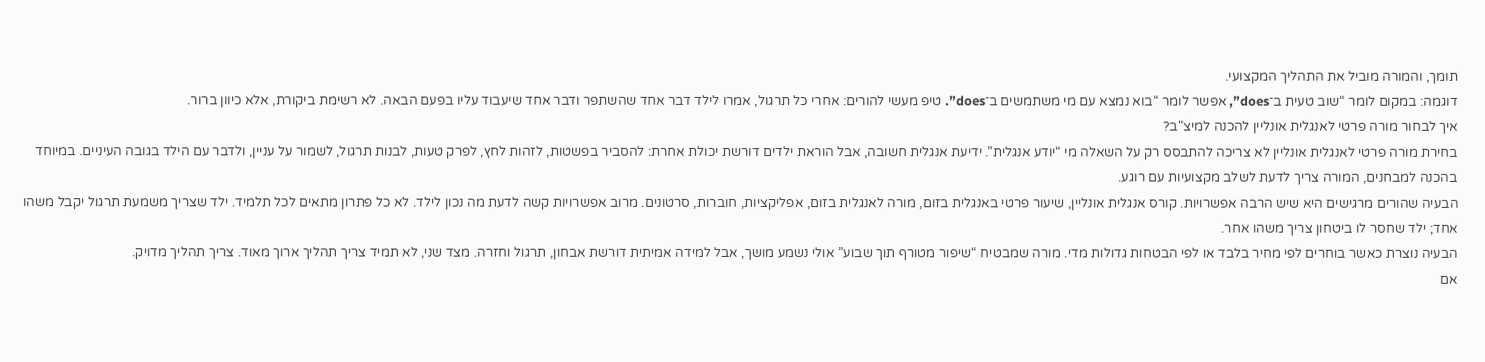תומך, והמורה מוביל את התהליך המקצועי.
דוגמה: במקום לומר “שוב טעית ב־does”, אפשר לומר “בוא נמצא עם מי משתמשים ב־does”. טיפ מעשי להורים: אחרי כל תרגול, אמרו לילד דבר אחד שהשתפר ודבר אחד שיעבוד עליו בפעם הבאה. לא רשימת ביקורת, אלא כיוון ברור.
איך לבחור מורה פרטי לאנגלית אונליין להכנה למיצ"ב?
בחירת מורה פרטי לאנגלית אונליין לא צריכה להתבסס רק על השאלה מי “יודע אנגלית”. ידיעת אנגלית חשובה, אבל הוראת ילדים דורשת יכולת אחרת: להסביר בפשטות, לזהות לחץ, לפרק טעות, לבנות תרגול, לשמור על עניין, ולדבר עם הילד בגובה העיניים. במיוחד בהכנה למבחנים, המורה צריך לדעת לשלב מקצועיות עם רוגע.
הבעיה שהורים מרגישים היא שיש הרבה אפשרויות. קורס אנגלית אונליין, שיעור פרטי באנגלית בזום, מורה לאנגלית בזום, אפליקציות, חוברות, סרטונים. מרוב אפשרויות קשה לדעת מה נכון לילד. לא כל פתרון מתאים לכל תלמיד. ילד שצריך משמעת תרגול יקבל משהו אחד; ילד שחסר לו ביטחון צריך משהו אחר.
הבעיה נוצרת כאשר בוחרים לפי מחיר בלבד או לפי הבטחות גדולות מדי. מורה שמבטיח “שיפור מטורף תוך שבוע” אולי נשמע מושך, אבל למידה אמיתית דורשת אבחון, תרגול וחזרה. מצד שני, לא תמיד צריך תהליך ארוך מאוד. צריך תהליך מדויק.
אם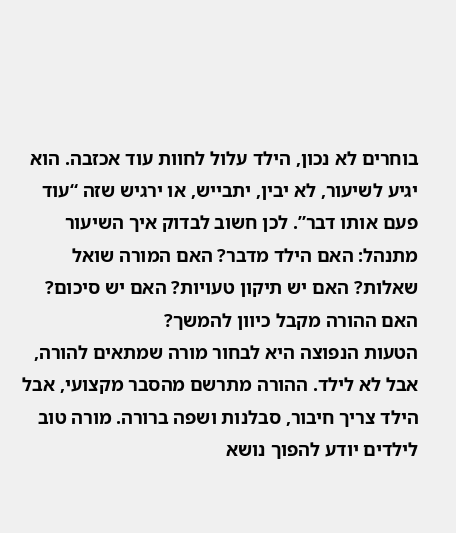בוחרים לא נכון, הילד עלול לחוות עוד אכזבה. הוא יגיע לשיעור, לא יבין, יתבייש, או ירגיש שזה “עוד פעם אותו דבר”. לכן חשוב לבדוק איך השיעור מתנהל: האם הילד מדבר? האם המורה שואל שאלות? האם יש תיקון טעויות? האם יש סיכום? האם ההורה מקבל כיוון להמשך?
הטעות הנפוצה היא לבחור מורה שמתאים להורה, אבל לא לילד. ההורה מתרשם מהסבר מקצועי, אבל הילד צריך חיבור, סבלנות ושפה ברורה. מורה טוב לילדים יודע להפוך נושא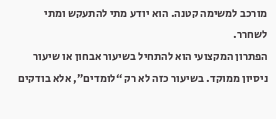מורכב למשימה קטנה. הוא יודע מתי להתעקש ומתי לשחרר.
הפתרון המקצועי הוא להתחיל בשיעור אבחון או שיעור ניסיון ממוקד. בשיעור כזה לא רק “לומדים”, אלא בודקים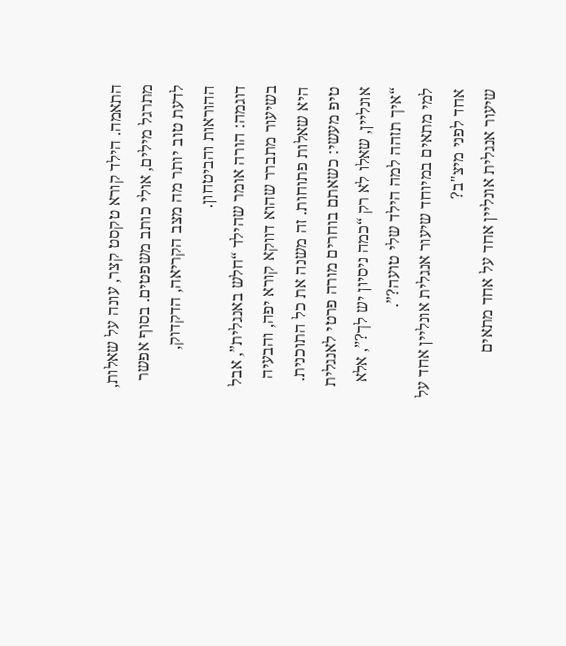התאמה. הילד קורא טקסט קצר, עונה על שאלות, מתרגל מילים, אולי כותב משפטים. בסוף אפשר לדעת טוב יותר מה מצב הקריאה, הדקדוק, ההוראות והביטחון.
דוגמה: הורה אומר שהילד “חלש באנגלית”, אבל בשיעור מתברר שהוא דווקא קורא יפה, והבעיה היא שאלות פתוחות. זה משנה את כל התוכנית. טיפ מעשי: כשאתם בוחרים מורה פרטי לאנגלית אונליין, שאלו לא רק “כמה ניסיון יש לך?”, אלא “איך תזהה למה הילד שלי טועה?”.
למי מתאים במיוחד שיעור אנגלית אונליין אחד על אחד לפני מיצ"ב?
שיעור אנגלית אונליין אחד על אחד מתאים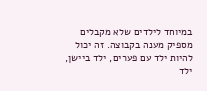במיוחד לילדים שלא מקבלים מספיק מענה בקבוצה. זה יכול להיות ילד עם פערים, ילד ביישן, ילד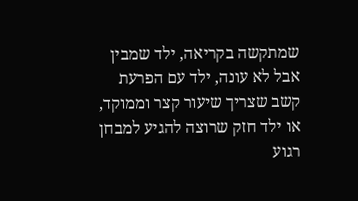שמתקשה בקריאה, ילד שמבין אבל לא עונה, ילד עם הפרעת קשב שצריך שיעור קצר וממוקד, או ילד חזק שרוצה להגיע למבחן רגוע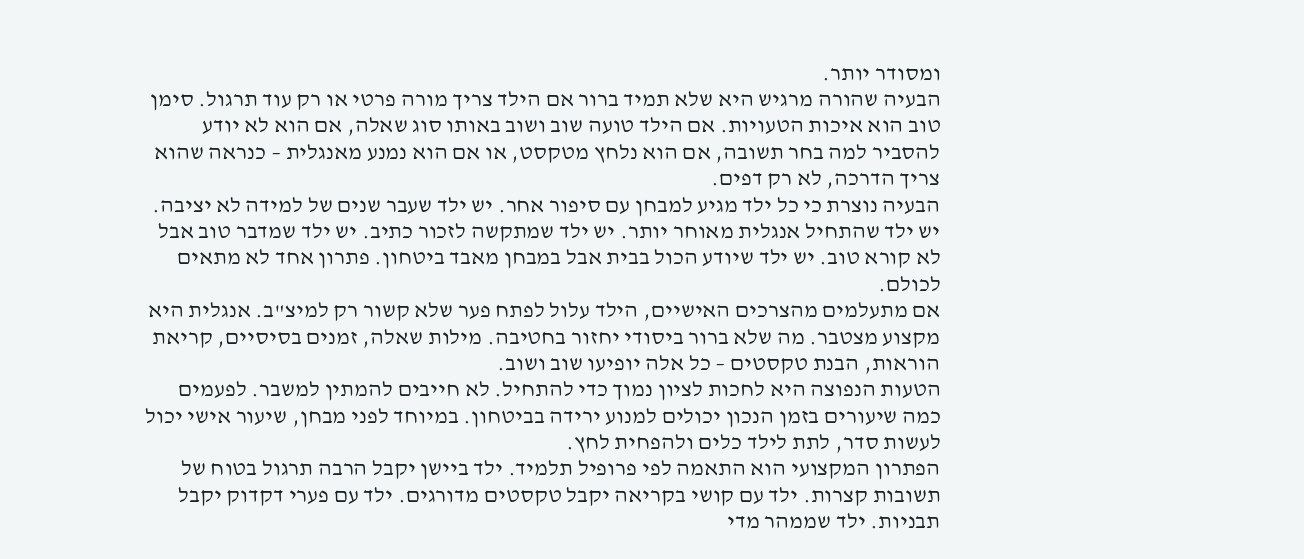ומסודר יותר.
הבעיה שהורה מרגיש היא שלא תמיד ברור אם הילד צריך מורה פרטי או רק עוד תרגול. סימן טוב הוא איכות הטעויות. אם הילד טועה שוב ושוב באותו סוג שאלה, אם הוא לא יודע להסביר למה בחר תשובה, אם הוא נלחץ מטקסט, או אם הוא נמנע מאנגלית – כנראה שהוא צריך הדרכה, לא רק דפים.
הבעיה נוצרת כי כל ילד מגיע למבחן עם סיפור אחר. יש ילד שעבר שנים של למידה לא יציבה. יש ילד שהתחיל אנגלית מאוחר יותר. יש ילד שמתקשה לזכור כתיב. יש ילד שמדבר טוב אבל לא קורא טוב. יש ילד שיודע הכול בבית אבל במבחן מאבד ביטחון. פתרון אחד לא מתאים לכולם.
אם מתעלמים מהצרכים האישיים, הילד עלול לפתח פער שלא קשור רק למיצ"ב. אנגלית היא מקצוע מצטבר. מה שלא ברור ביסודי יחזור בחטיבה. מילות שאלה, זמנים בסיסיים, קריאת הוראות, הבנת טקסטים – כל אלה יופיעו שוב ושוב.
הטעות הנפוצה היא לחכות לציון נמוך כדי להתחיל. לא חייבים להמתין למשבר. לפעמים כמה שיעורים בזמן הנכון יכולים למנוע ירידה בביטחון. במיוחד לפני מבחן, שיעור אישי יכול לעשות סדר, לתת לילד כלים ולהפחית לחץ.
הפתרון המקצועי הוא התאמה לפי פרופיל תלמיד. ילד ביישן יקבל הרבה תרגול בטוח של תשובות קצרות. ילד עם קושי בקריאה יקבל טקסטים מדורגים. ילד עם פערי דקדוק יקבל תבניות. ילד שממהר מדי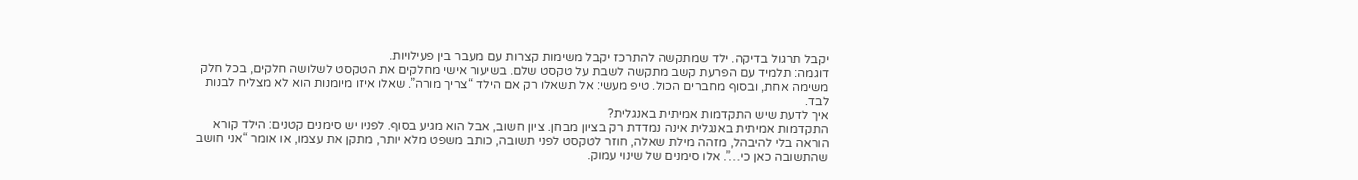יקבל תרגול בדיקה. ילד שמתקשה להתרכז יקבל משימות קצרות עם מעבר בין פעילויות.
דוגמה: תלמיד עם הפרעת קשב מתקשה לשבת על טקסט שלם. בשיעור אישי מחלקים את הטקסט לשלושה חלקים, בכל חלק משימה אחת, ובסוף מחברים הכול. טיפ מעשי: אל תשאלו רק אם הילד “צריך מורה”. שאלו איזו מיומנות הוא לא מצליח לבנות לבד.
איך לדעת שיש התקדמות אמיתית באנגלית?
התקדמות אמיתית באנגלית אינה נמדדת רק בציון מבחן. ציון חשוב, אבל הוא מגיע בסוף. לפניו יש סימנים קטנים: הילד קורא הוראה בלי להיבהל, מזהה מילת שאלה, חוזר לטקסט לפני תשובה, כותב משפט מלא יותר, מתקן את עצמו, או אומר “אני חושב שהתשובה כאן כי…”. אלו סימנים של שינוי עמוק.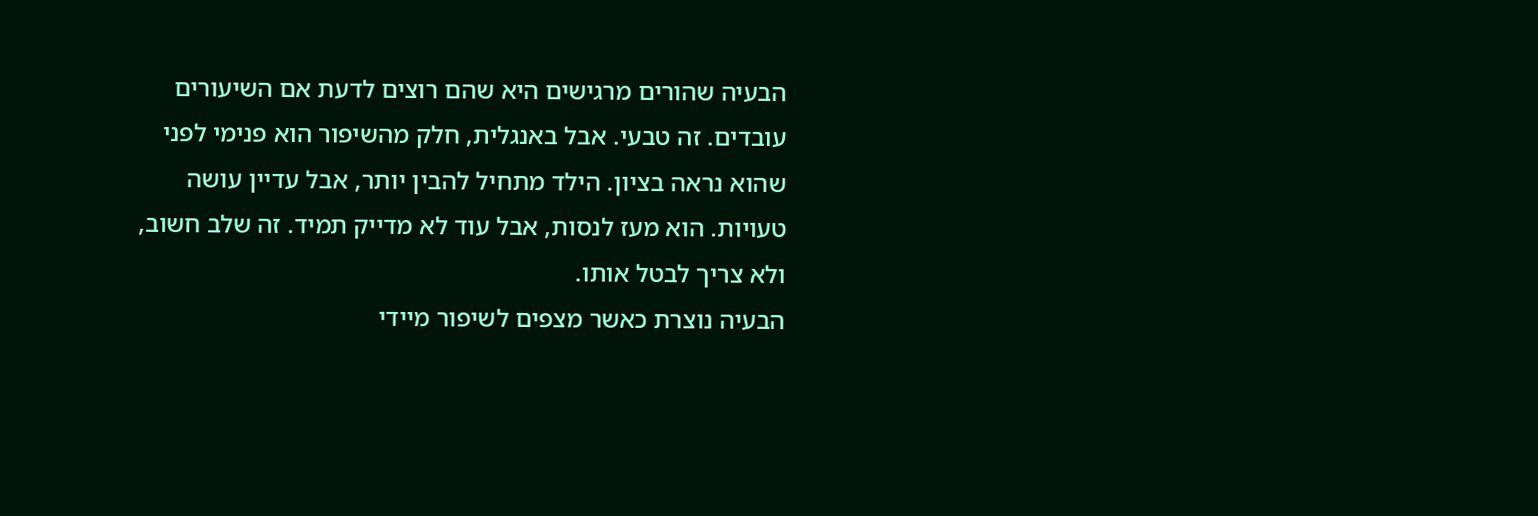הבעיה שהורים מרגישים היא שהם רוצים לדעת אם השיעורים עובדים. זה טבעי. אבל באנגלית, חלק מהשיפור הוא פנימי לפני שהוא נראה בציון. הילד מתחיל להבין יותר, אבל עדיין עושה טעויות. הוא מעז לנסות, אבל עוד לא מדייק תמיד. זה שלב חשוב, ולא צריך לבטל אותו.
הבעיה נוצרת כאשר מצפים לשיפור מיידי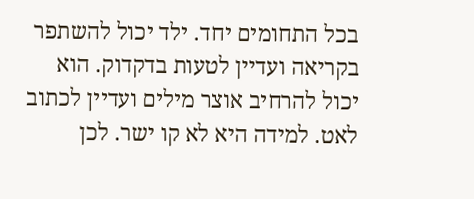בכל התחומים יחד. ילד יכול להשתפר בקריאה ועדיין לטעות בדקדוק. הוא יכול להרחיב אוצר מילים ועדיין לכתוב לאט. למידה היא לא קו ישר. לכן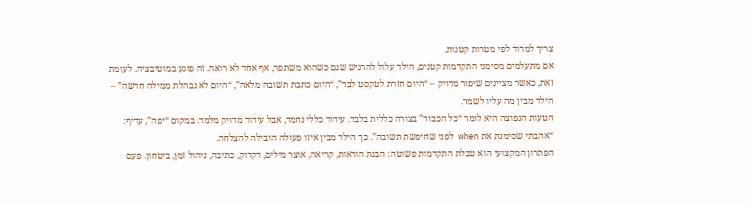צריך למדוד לפי מטרות קטנות.
אם מתעלמים מסימני התקדמות קטנים, הילד עלול להרגיש שגם כשהוא משתפר, אף אחד לא רואה. זה פוגע במוטיבציה. לעומת זאת, כאשר מציינים שיפור מדויק – “היום חזרת לטקסט לבד”, “היום כתבת תשובה מלאה”, “היום לא נבהלת ממילה חדשה” – הילד מבין מה עליו לשמר.
הטעות הנפוצה היא לומר “כל הכבוד” בצורה כללית בלבד. עידוד כללי נחמד, אבל עידוד מדויק מלמד. במקום “יפה”, עדיף: “אהבתי שסימנת את when לפני שחיפשת תשובה”. כך הילד מבין איזו פעולה הובילה להצלחה.
הפתרון המקצועי הוא טבלת התקדמות פשוטה: הבנת הוראות, קריאה, אוצר מילים, דקדוק, כתיבה, ניהול זמן, ביטחון. פעם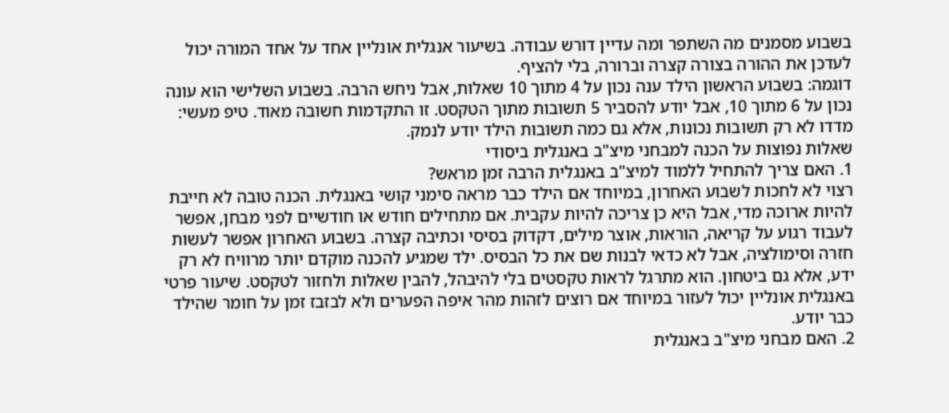בשבוע מסמנים מה השתפר ומה עדיין דורש עבודה. בשיעור אנגלית אונליין אחד על אחד המורה יכול לעדכן את ההורה בצורה קצרה וברורה, בלי להציף.
דוגמה: בשבוע הראשון הילד ענה נכון על 4 מתוך 10 שאלות, אבל ניחש הרבה. בשבוע השלישי הוא עונה נכון על 6 מתוך 10, אבל יודע להסביר 5 תשובות מתוך הטקסט. זו התקדמות חשובה מאוד. טיפ מעשי: מדדו לא רק תשובות נכונות, אלא גם כמה תשובות הילד יודע לנמק.
שאלות נפוצות על הכנה למבחני מיצ"ב באנגלית ביסודי
1. האם צריך להתחיל ללמוד למיצ"ב באנגלית הרבה זמן מראש?
רצוי לא לחכות לשבוע האחרון, במיוחד אם הילד כבר מראה סימני קושי באנגלית. הכנה טובה לא חייבת להיות ארוכה מדי, אבל היא כן צריכה להיות עקבית. אם מתחילים חודש או חודשיים לפני מבחן, אפשר לעבוד רגוע על קריאה, הוראות, אוצר מילים, דקדוק בסיסי וכתיבה קצרה. בשבוע האחרון אפשר לעשות חזרה וסימולציה, אבל לא כדאי לבנות שם את כל הבסיס. ילד שמגיע להכנה מוקדם יותר מרוויח לא רק ידע, אלא גם ביטחון. הוא מתרגל לראות טקסטים בלי להיבהל, להבין שאלות ולחזור לטקסט. שיעור פרטי באנגלית אונליין יכול לעזור במיוחד אם רוצים לזהות מהר איפה הפערים ולא לבזבז זמן על חומר שהילד כבר יודע.
2. האם מבחני מיצ"ב באנגלית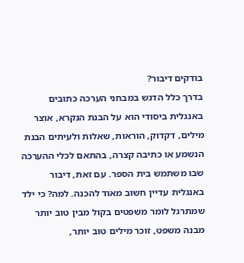בודקים דיבור?
בדרך כלל הדגש במבחני הערכה כתובים באנגלית ביסודי הוא על הבנת הנקרא, אוצר מילים, דקדוק, הוראות, שאלות ולעיתים הבנת הנשמע או כתיבה קצרה, בהתאם לכלי ההערכה שבו משתמש בית הספר. עם זאת, דיבור באנגלית עדיין חשוב מאוד להכנה. למה? כי ילד שמתרגל לומר משפטים בקול מבין טוב יותר מבנה משפט, זוכר מילים טוב יותר,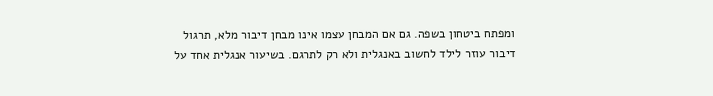ומפתח ביטחון בשפה. גם אם המבחן עצמו אינו מבחן דיבור מלא, תרגול דיבור עוזר לילד לחשוב באנגלית ולא רק לתרגם. בשיעור אנגלית אחד על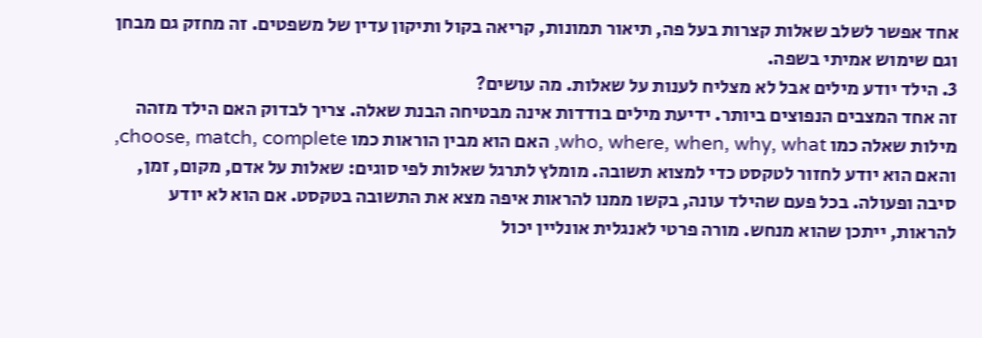אחד אפשר לשלב שאלות קצרות בעל פה, תיאור תמונות, קריאה בקול ותיקון עדין של משפטים. זה מחזק גם מבחן וגם שימוש אמיתי בשפה.
3. הילד יודע מילים אבל לא מצליח לענות על שאלות. מה עושים?
זה אחד המצבים הנפוצים ביותר. ידיעת מילים בודדות אינה מבטיחה הבנת שאלה. צריך לבדוק האם הילד מזהה מילות שאלה כמו who, where, when, why, what, האם הוא מבין הוראות כמו choose, match, complete, והאם הוא יודע לחזור לטקסט כדי למצוא תשובה. מומלץ לתרגל שאלות לפי סוגים: שאלות על אדם, מקום, זמן, סיבה ופעולה. בכל פעם שהילד עונה, בקשו ממנו להראות איפה מצא את התשובה בטקסט. אם הוא לא יודע להראות, ייתכן שהוא מנחש. מורה פרטי לאנגלית אונליין יכול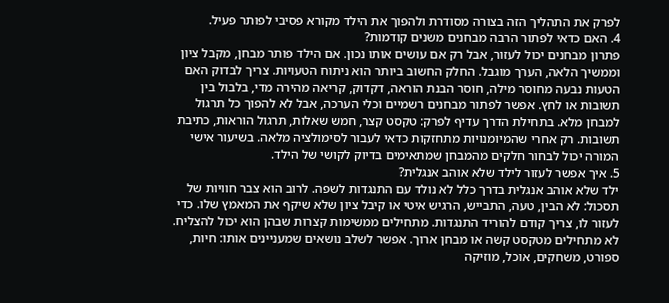לפרק את התהליך הזה בצורה מסודרת ולהפוך את הילד מקורא פסיבי לפותר פעיל.
4. האם כדאי לפתור הרבה מבחנים משנים קודמות?
פתרון מבחנים יכול לעזור, אבל רק אם עושים אותו נכון. אם הילד פותר מבחן, מקבל ציון וממשיך הלאה, הערך מוגבל. החלק החשוב ביותר הוא ניתוח הטעויות. צריך לבדוק האם הטעות נבעה מחוסר מילה, חוסר הבנת הוראה, דקדוק, קריאה מהירה מדי, בלבול בין תשובות או לחץ. אפשר לפתור מבחנים רשמיים וכלי הערכה, אבל לא להפוך כל תרגול למבחן מלא. בתחילת הדרך עדיף לפרק: טקסט קצר, חמש שאלות, תרגול הוראות, כתיבת תשובות. רק אחרי שהמיומנויות מתחזקות כדאי לעבור לסימולציה מלאה. בשיעור אישי המורה יכול לבחור חלקים מהמבחן שמתאימים בדיוק לקושי של הילד.
5. איך אפשר לעזור לילד שלא אוהב אנגלית?
ילד שלא אוהב אנגלית בדרך כלל לא נולד עם התנגדות לשפה. לרוב הוא צבר חוויות של תסכול: לא הבין, טעה, התבייש, הרגיש איטי או קיבל ציון שלא שיקף את המאמץ שלו. כדי לעזור לו, צריך קודם להוריד התנגדות. מתחילים ממשימות קצרות שבהן הוא יכול להצליח. לא מתחילים מטקסט קשה או מבחן ארוך. אפשר לשלב נושאים שמעניינים אותו: חיות, ספורט, משחקים, אוכל, מוזיקה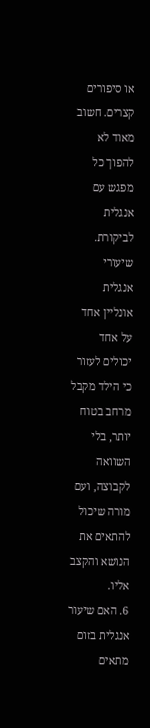או סיפורים קצרים. חשוב מאוד לא להפוך כל מפגש עם אנגלית לביקורת. שיעורי אנגלית אונליין אחד על אחד יכולים לעזור כי הילד מקבל מרחב בטוח יותר, בלי השוואה לקבוצה, ועם מורה שיכול להתאים את הנושא והקצב אליו.
6. האם שיעור אנגלית בזום מתאים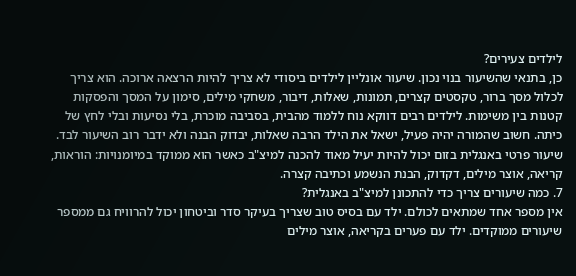לילדים צעירים?
כן, בתנאי שהשיעור בנוי נכון. שיעור אונליין לילדים ביסודי לא צריך להיות הרצאה ארוכה. הוא צריך לכלול מסך ברור, טקסטים קצרים, תמונות, שאלות, דיבור, משחקי מילים, סימון על המסך והפסקות קטנות בין משימות. לילדים רבים דווקא נוח ללמוד מהבית, בסביבה מוכרת, בלי נסיעות ובלי לחץ של כיתה. חשוב שהמורה יהיה פעיל, ישאל את הילד הרבה שאלות, יבדוק הבנה ולא ידבר רוב השיעור לבד. שיעור פרטי באנגלית בזום יכול להיות יעיל מאוד להכנה למיצ"ב כאשר הוא ממוקד במיומנויות: הוראות, קריאה, אוצר מילים, דקדוק, הבנת הנשמע וכתיבה קצרה.
7. כמה שיעורים צריך כדי להתכונן למיצ"ב באנגלית?
אין מספר אחד שמתאים לכולם. ילד עם בסיס טוב שצריך בעיקר סדר וביטחון יכול להרוויח גם ממספר שיעורים ממוקדים. ילד עם פערים בקריאה, אוצר מילים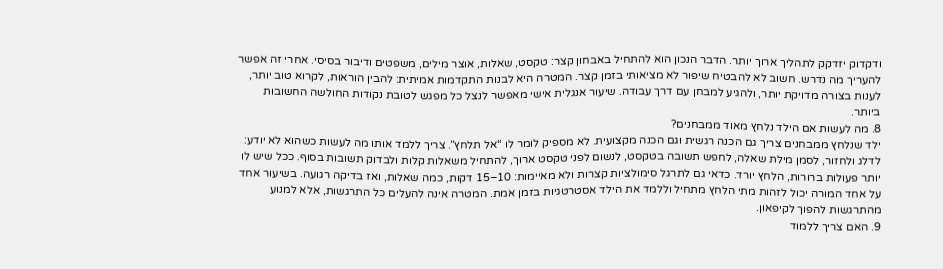ודקדוק יזדקק לתהליך ארוך יותר. הדבר הנכון הוא להתחיל באבחון קצר: טקסט, שאלות, אוצר מילים, משפטים ודיבור בסיסי. אחרי זה אפשר להעריך מה נדרש. חשוב לא להבטיח שיפור לא מציאותי בזמן קצר. המטרה היא לבנות התקדמות אמיתית: להבין הוראות, לקרוא טוב יותר, לענות בצורה מדויקת יותר, ולהגיע למבחן עם דרך עבודה. שיעור אנגלית אישי מאפשר לנצל כל מפגש לטובת נקודות החולשה החשובות ביותר.
8. מה לעשות אם הילד נלחץ מאוד ממבחנים?
ילד שנלחץ ממבחנים צריך גם הכנה רגשית וגם הכנה מקצועית. לא מספיק לומר לו “אל תלחץ”. צריך ללמד אותו מה לעשות כשהוא לא יודע: לדלג ולחזור, לסמן מילת שאלה, לחפש תשובה בטקסט, לנשום לפני טקסט ארוך, להתחיל משאלות קלות ולבדוק תשובות בסוף. ככל שיש לו יותר פעולות ברורות, הלחץ יורד. כדאי גם לתרגל סימולציות קצרות ולא מאיימות: 10–15 דקות, כמה שאלות, ואז בדיקה רגועה. בשיעור אחד על אחד המורה יכול לזהות מתי הלחץ מתחיל וללמד את הילד אסטרטגיות בזמן אמת. המטרה אינה להעלים כל התרגשות, אלא למנוע מהתרגשות להפוך לקיפאון.
9. האם צריך ללמוד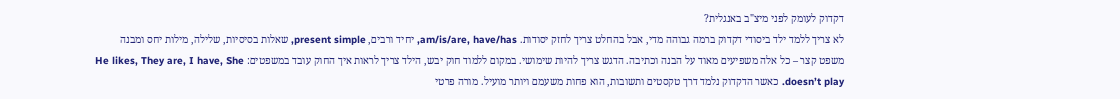דקדוק לעומק לפני מיצ"ב באנגלית?
לא צריך ללמד ילד ביסודי דקדוק ברמה גבוהה מדי, אבל בהחלט צריך לחזק יסודות. am/is/are, have/has, יחיד ורבים, present simple, שאלות בסיסיות, שלילה, מילות יחס ומבנה משפט קצר – כל אלה משפיעים מאוד על הבנה וכתיבה. הדגש צריך להיות שימושי. במקום ללמוד חוק יבש, הילד צריך לראות איך החוק עובד במשפטים: He likes, They are, I have, She doesn’t play. כאשר הדקדוק נלמד דרך טקסטים ותשובות, הוא פחות משעמם ויותר מועיל. מורה פרטי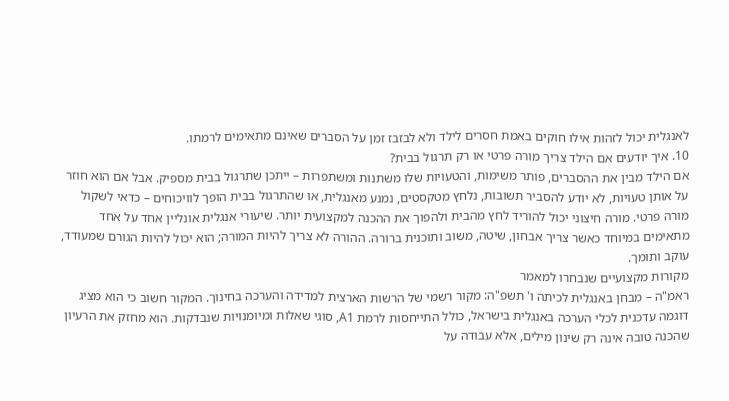לאנגלית יכול לזהות אילו חוקים באמת חסרים לילד ולא לבזבז זמן על הסברים שאינם מתאימים לרמתו.
10. איך יודעים אם הילד צריך מורה פרטי או רק תרגול בבית?
אם הילד מבין את ההסברים, פותר משימות, והטעויות שלו משתנות ומשתפרות – ייתכן שתרגול בבית מספיק. אבל אם הוא חוזר על אותן טעויות, לא יודע להסביר תשובות, נלחץ מטקסטים, נמנע מאנגלית, או שהתרגול בבית הופך לוויכוחים – כדאי לשקול מורה פרטי. מורה חיצוני יכול להוריד לחץ מהבית ולהפוך את ההכנה למקצועית יותר. שיעורי אנגלית אונליין אחד על אחד מתאימים במיוחד כאשר צריך אבחון, שיטה, משוב ותוכנית ברורה. ההורה לא צריך להיות המורה; הוא יכול להיות הגורם שמעודד, עוקב ותומך.
מקורות מקצועיים שנבחרו למאמר
ראמ"ה – מבחן באנגלית לכיתה ו' תשפ"ה: מקור רשמי של הרשות הארצית למדידה והערכה בחינוך. המקור חשוב כי הוא מציג דוגמה עדכנית לכלי הערכה באנגלית בישראל, כולל התייחסות לרמת A1, סוגי שאלות ומיומנויות שנבדקות. הוא מחזק את הרעיון שהכנה טובה אינה רק שינון מילים, אלא עבודה על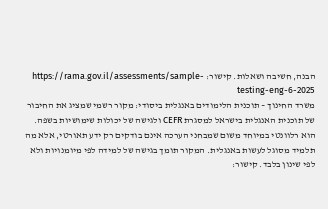הבנה, חשיבה ושאלות. קישור: https://rama.gov.il/assessments/sample-testing-eng-6-2025
משרד החינוך – תוכנית הלימודים באנגלית ביסודי: מקור רשמי שמציג את החיבור של תוכנית האנגלית בישראל למסגרת CEFR ולגישה של יכולות שימושיות בשפה. הוא רלוונטי במיוחד משום שמבחני הערכה אינם בודקים רק ידע תאורטי, אלא מה תלמיד מסוגל לעשות באנגלית. המקור תומך בגישה של למידה לפי מיומנויות ולא לפי שינון בלבד. קישור: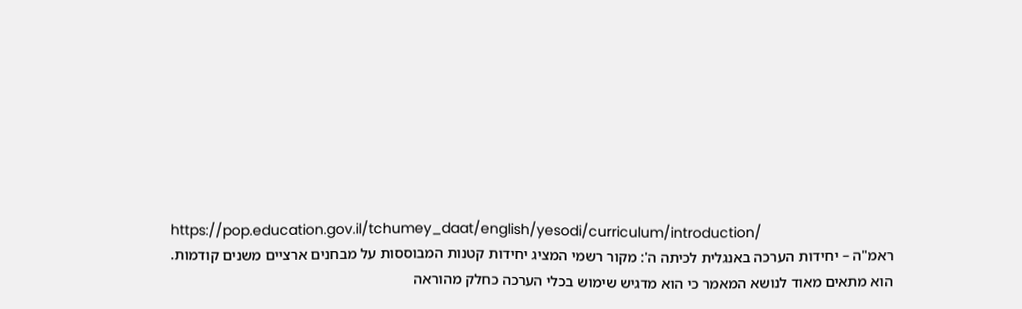https://pop.education.gov.il/tchumey_daat/english/yesodi/curriculum/introduction/
ראמ"ה – יחידות הערכה באנגלית לכיתה ה': מקור רשמי המציג יחידות קטנות המבוססות על מבחנים ארציים משנים קודמות. הוא מתאים מאוד לנושא המאמר כי הוא מדגיש שימוש בכלי הערכה כחלק מהוראה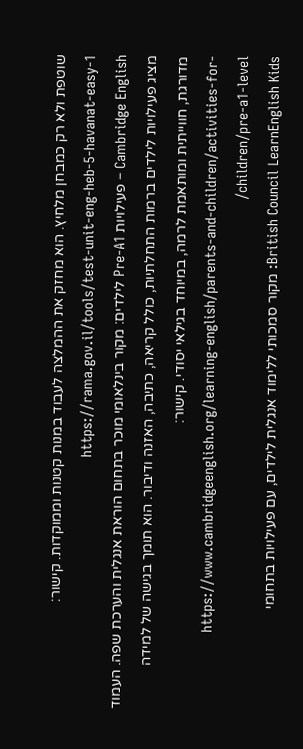שוטפת ולא רק כמבחן מלחיץ. הוא מחזק את ההמלצה לעבוד במנות קטנות וממוקדות. קישור: https://rama.gov.il/tools/test-unit-eng-heb-5-havanat-easy-1
Cambridge English – פעילויות Pre-A1 לילדים: מקור בינלאומי מוכר בתחום הוראת אנגלית והערכת שפה. העמוד מציג פעילויות לילדים ברמות התחלתיות, כולל קריאה, כתיבה, האזנה ודיבור. הוא תומך בגישה של למידה מדורגת, חווייתית ומותאמת לרמה, במיוחד בגילאי יסודי. קישור: https://www.cambridgeenglish.org/learning-english/parents-and-children/activities-for-children/pre-a1-level/
British Council LearnEnglish Kids: מקור סמכותי ללימוד אנגלית לילדים, עם פעילויות בתחומי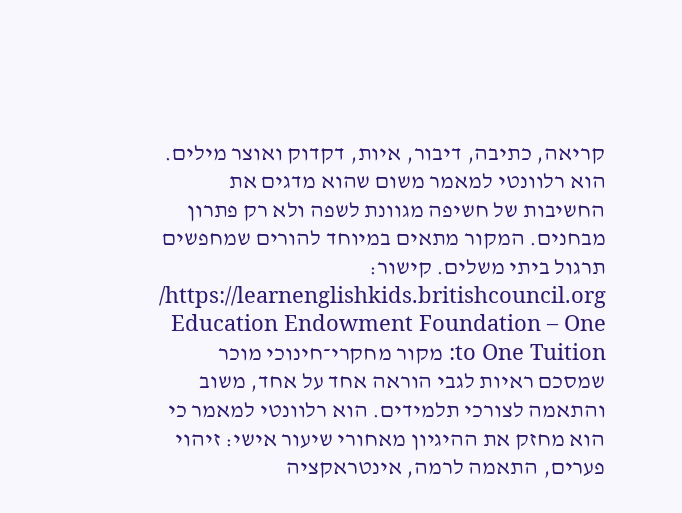קריאה, כתיבה, דיבור, איות, דקדוק ואוצר מילים. הוא רלוונטי למאמר משום שהוא מדגים את החשיבות של חשיפה מגוונת לשפה ולא רק פתרון מבחנים. המקור מתאים במיוחד להורים שמחפשים תרגול ביתי משלים. קישור: https://learnenglishkids.britishcouncil.org/
Education Endowment Foundation – One to One Tuition: מקור מחקרי־חינוכי מוכר שמסכם ראיות לגבי הוראה אחד על אחד, משוב והתאמה לצורכי תלמידים. הוא רלוונטי למאמר כי הוא מחזק את ההיגיון מאחורי שיעור אישי: זיהוי פערים, התאמה לרמה, אינטראקציה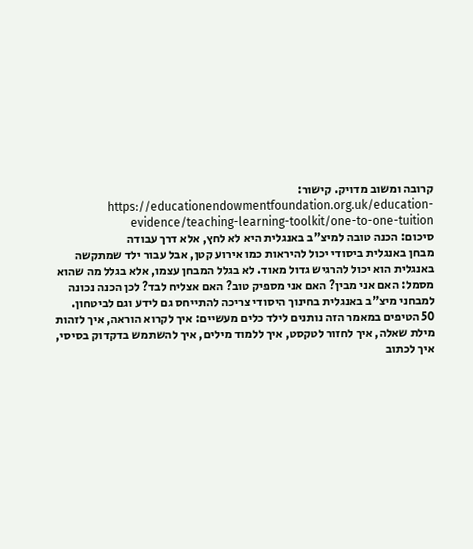קרובה ומשוב מדויק. קישור: https://educationendowmentfoundation.org.uk/education-evidence/teaching-learning-toolkit/one-to-one-tuition
סיכום: הכנה טובה למיצ"ב באנגלית היא לא לחץ, אלא דרך עבודה
מבחן באנגלית ביסודי יכול להיראות כמו אירוע קטן, אבל עבור ילד שמתקשה באנגלית הוא יכול להרגיש גדול מאוד. לא בגלל המבחן עצמו, אלא בגלל מה שהוא מסמל: האם אני מבין? האם אני מספיק טוב? האם אצליח לבד? לכן הכנה נכונה למבחני מיצ"ב באנגלית בחינוך היסודי צריכה להתייחס גם לידע וגם לביטחון.
50 הטיפים במאמר הזה נותנים לילד כלים מעשיים: איך לקרוא הוראה, איך לזהות מילת שאלה, איך לחזור לטקסט, איך ללמוד מילים, איך להשתמש בדקדוק בסיסי, איך לכתוב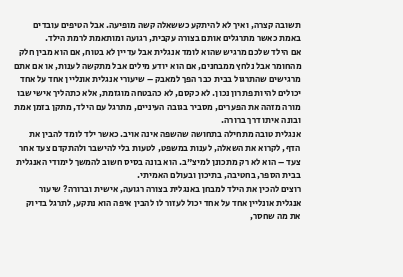תשובה קצרה, ואיך לא להיתקע כששאלה קשה מופיעה. אבל הטיפים עובדים באמת כאשר מתרגלים אותם בצורה עקבית, רגועה ומותאמת לרמת הילד.
אם הילד שלכם מרגיש שהוא לומד אנגלית אבל עדיין לא בטוח, אם הוא מבין חלק מהחומר אבל נלחץ ממבחנים, אם הוא יודע מילים אבל מתקשה לענות, או אם אתם מרגישים שהתרגול בבית כבר הפך למאבק – שיעורי אנגלית אונליין אחד על אחד יכולים להיות פתרון נכון. לא כקסם, לא כהבטחה מוגזמת, אלא כתהליך אישי שבו מורה מזהה את הפערים, מסביר בגובה העיניים, מתרגל עם הילד, מתקן בזמן אמת ובונה איתו דרך ברורה.
אנגלית טובה מתחילה בתחושה שהשפה אינה אויב. כאשר ילד לומד להבין את הדף, לקרוא את השאלה, לענות במשפט, לטעות בלי להישבר ולהתקדם צעד אחר צעד – הוא לא רק מתכונן למיצ"ב. הוא בונה בסיס חשוב להמשך לימודי האנגלית בבית הספר, בחטיבה, בתיכון ובעולם האמיתי.
רוצים להכין את הילד למבחן באנגלית בצורה רגועה, אישית וברורה? שיעור אנגלית אונליין אחד על אחד יכול לעזור לו להבין איפה הוא נתקע, לתרגל בדיוק את מה שחסר,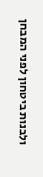ולבנות ביטחון לפני המבחן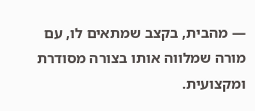— מהבית, בקצב שמתאים לו, עם מורה שמלווה אותו בצורה מסודרת ומקצועית.